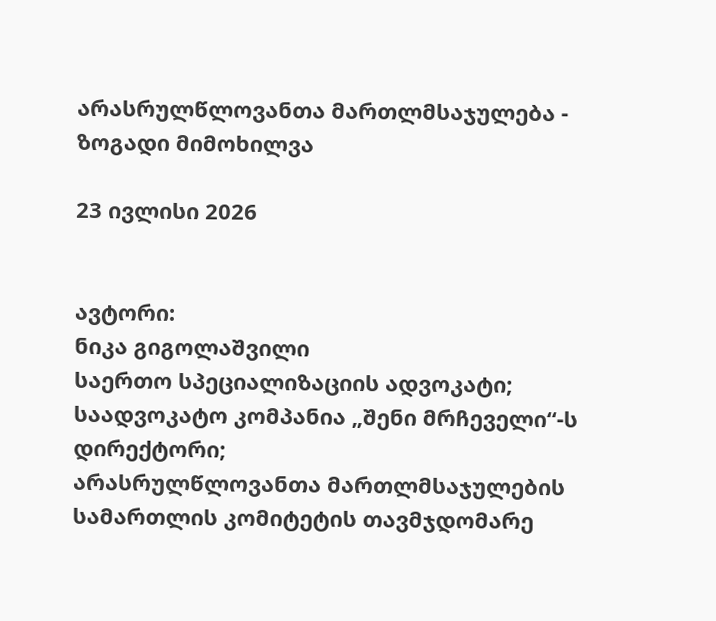არასრულწლოვანთა მართლმსაჯულება - ზოგადი მიმოხილვა

23 ივლისი 2026


ავტორი:
ნიკა გიგოლაშვილი
საერთო სპეციალიზაციის ადვოკატი; საადვოკატო კომპანია „შენი მრჩეველი“-ს დირექტორი;
არასრულწლოვანთა მართლმსაჯულების სამართლის კომიტეტის თავმჯდომარე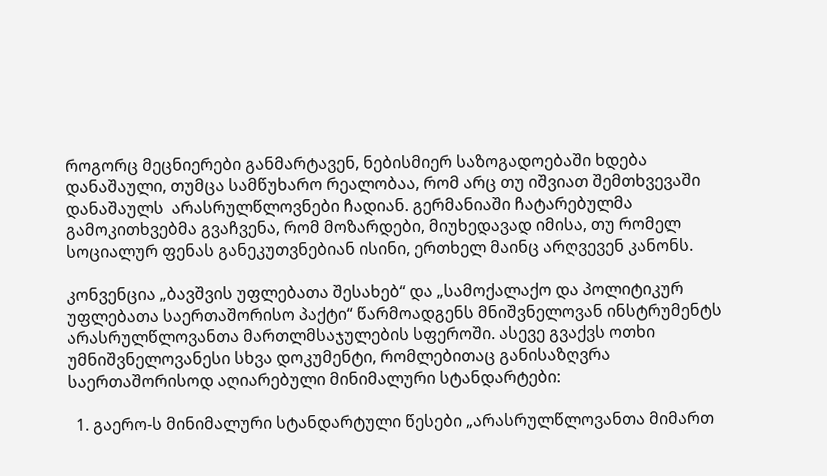როგორც მეცნიერები განმარტავენ, ნებისმიერ საზოგადოებაში ხდება დანაშაული, თუმცა სამწუხარო რეალობაა, რომ არც თუ იშვიათ შემთხვევაში დანაშაულს  არასრულწლოვნები ჩადიან. გერმანიაში ჩატარებულმა გამოკითხვებმა გვაჩვენა, რომ მოზარდები, მიუხედავად იმისა, თუ რომელ სოციალურ ფენას განეკუთვნებიან ისინი, ერთხელ მაინც არღვევენ კანონს.

კონვენცია „ბავშვის უფლებათა შესახებ“ და „სამოქალაქო და პოლიტიკურ უფლებათა საერთაშორისო პაქტი“ წარმოადგენს მნიშვნელოვან ინსტრუმენტს არასრულწლოვანთა მართლმსაჯულების სფეროში. ასევე გვაქვს ოთხი უმნიშვნელოვანესი სხვა დოკუმენტი, რომლებითაც განისაზღვრა საერთაშორისოდ აღიარებული მინიმალური სტანდარტები:

  1. გაერო-ს მინიმალური სტანდარტული წესები „არასრულწლოვანთა მიმართ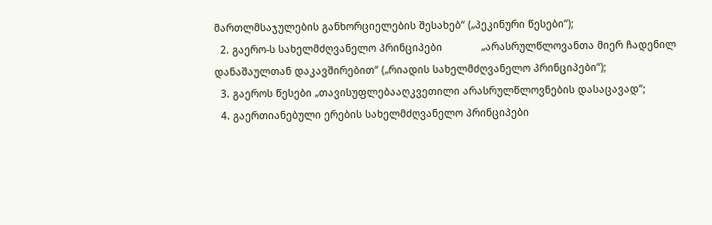მართლმსაჯულების განხორციელების შესახებ“ („პეკინური წესები“);
  2. გაერო-ს სახელმძღვანელო პრინციპები             „არასრულწლოვანთა მიერ ჩადენილ დანაშაულთან დაკავშირებით“ („რიადის სახელმძღვანელო პრინციპები“);
  3. გაეროს წესები „თავისუფლებააღკვეთილი არასრულწლოვნების დასაცავად“;
  4. გაერთიანებული ერების სახელმძღვანელო პრინციპები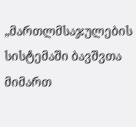„მართლმსაჯულების სისტემაში ბავშვთა მიმართ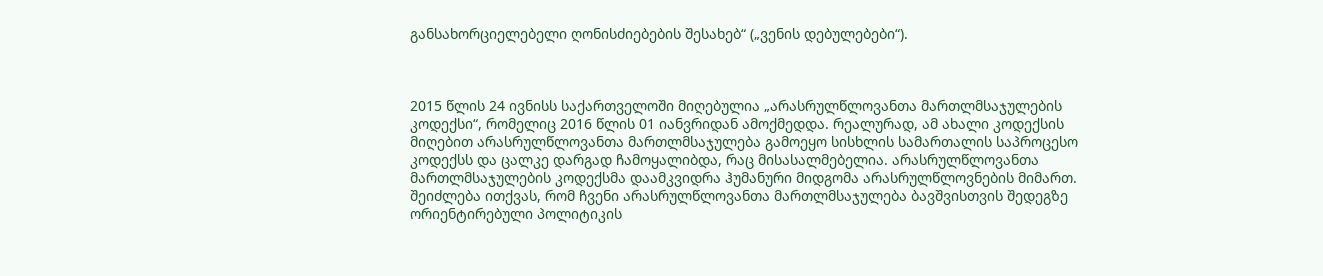განსახორციელებელი ღონისძიებების შესახებ“ („ვენის დებულებები“).



2015 წლის 24 ივნისს საქართველოში მიღებულია „არასრულწლოვანთა მართლმსაჯულების კოდექსი“, რომელიც 2016 წლის 01 იანვრიდან ამოქმედდა. რეალურად, ამ ახალი კოდექსის მიღებით არასრულწლოვანთა მართლმსაჯულება გამოეყო სისხლის სამართალის საპროცესო კოდექსს და ცალკე დარგად ჩამოყალიბდა, რაც მისასალმებელია. არასრულწლოვანთა მართლმსაჯულების კოდექსმა დაამკვიდრა ჰუმანური მიდგომა არასრულწლოვნების მიმართ. შეიძლება ითქვას, რომ ჩვენი არასრულწლოვანთა მართლმსაჯულება ბავშვისთვის შედეგზე ორიენტირებული პოლიტიკის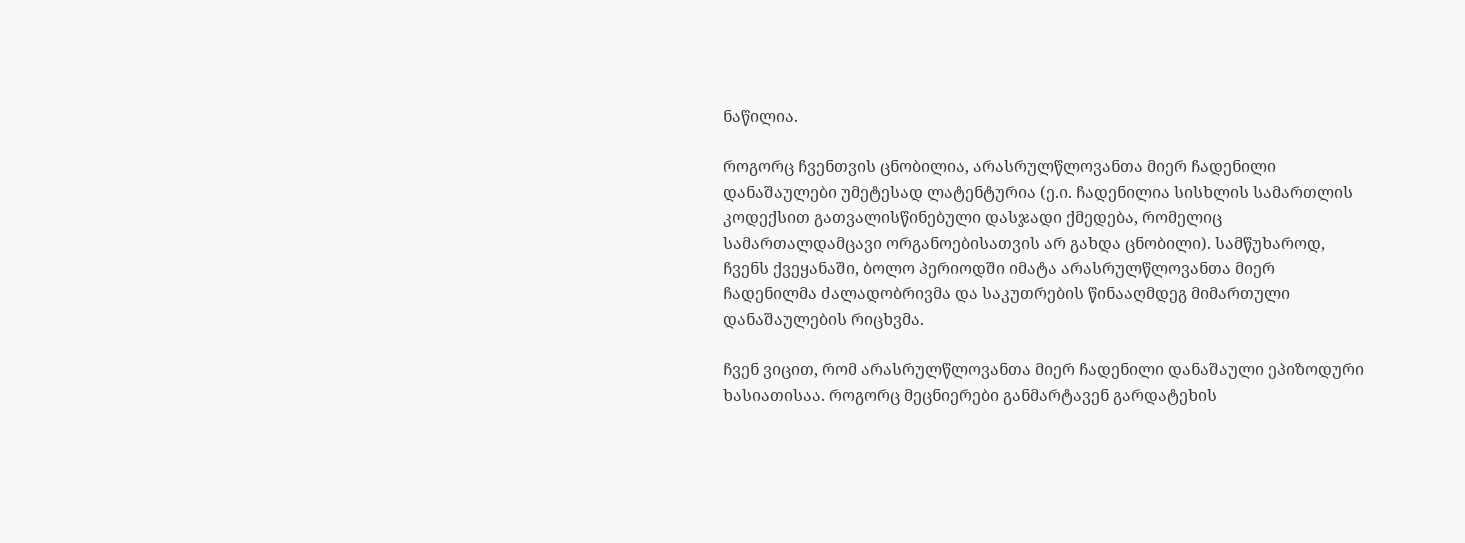ნაწილია.

როგორც ჩვენთვის ცნობილია, არასრულწლოვანთა მიერ ჩადენილი დანაშაულები უმეტესად ლატენტურია (ე.ი. ჩადენილია სისხლის სამართლის კოდექსით გათვალისწინებული დასჯადი ქმედება, რომელიც სამართალდამცავი ორგანოებისათვის არ გახდა ცნობილი). სამწუხაროდ, ჩვენს ქვეყანაში, ბოლო პერიოდში იმატა არასრულწლოვანთა მიერ ჩადენილმა ძალადობრივმა და საკუთრების წინააღმდეგ მიმართული დანაშაულების რიცხვმა.

ჩვენ ვიცით, რომ არასრულწლოვანთა მიერ ჩადენილი დანაშაული ეპიზოდური ხასიათისაა. როგორც მეცნიერები განმარტავენ გარდატეხის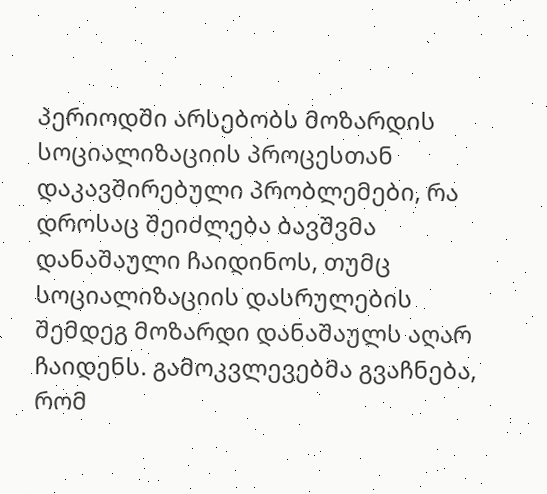პერიოდში არსებობს მოზარდის სოციალიზაციის პროცესთან დაკავშირებული პრობლემები, რა დროსაც შეიძლება ბავშვმა დანაშაული ჩაიდინოს, თუმც სოციალიზაციის დასრულების შემდეგ მოზარდი დანაშაულს აღარ ჩაიდენს. გამოკვლევებმა გვაჩნება, რომ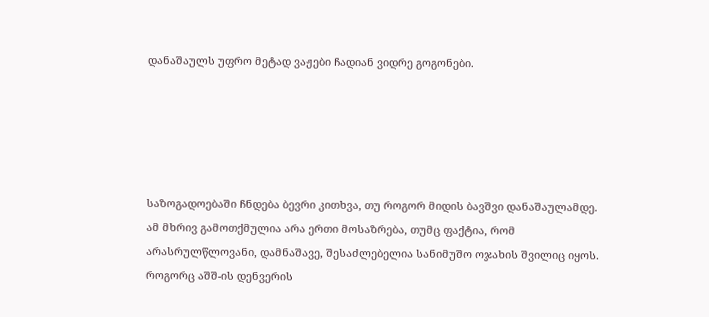დანაშაულს უფრო მეტად ვაჟები ჩადიან ვიდრე გოგონები.





საზოგადოებაში ჩნდება ბევრი კითხვა, თუ როგორ მიდის ბავშვი დანაშაულამდე. ამ მხრივ გამოთქმულია არა ერთი მოსაზრება, თუმც ფაქტია, რომ არასრულწლოვანი, დამნაშავე, შესაძლებელია სანიმუშო ოჯახის შვილიც იყოს. როგორც აშშ-ის დენვერის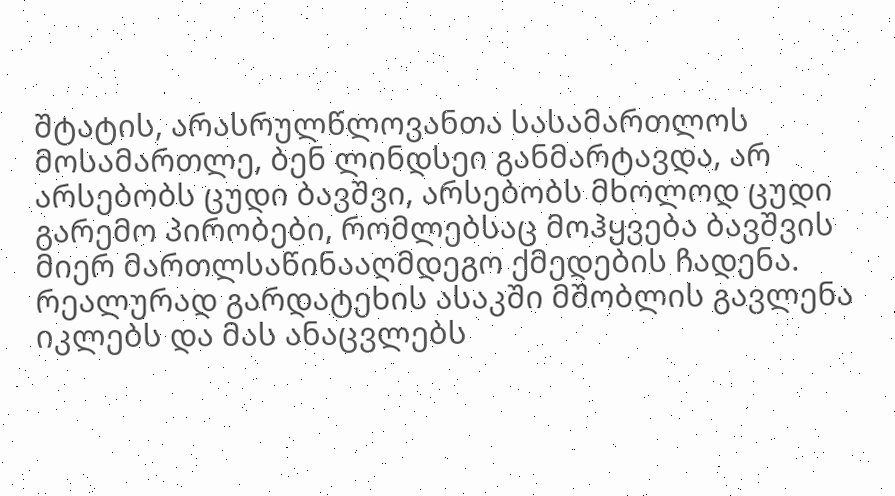შტატის, არასრულწლოვანთა სასამართლოს მოსამართლე, ბენ ლინდსეი განმარტავდა, არ არსებობს ცუდი ბავშვი, არსებობს მხოლოდ ცუდი გარემო პირობები, რომლებსაც მოჰყვება ბავშვის მიერ მართლსაწინააღმდეგო ქმედების ჩადენა. რეალურად გარდატეხის ასაკში მშობლის გავლენა იკლებს და მას ანაცვლებს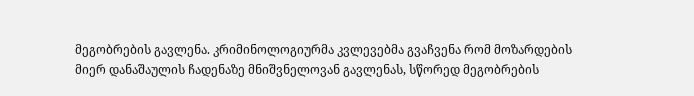მეგობრების გავლენა. კრიმინოლოგიურმა კვლევებმა გვაჩვენა რომ მოზარდების მიერ დანაშაულის ჩადენაზე მნიშვნელოვან გავლენას, სწორედ მეგობრების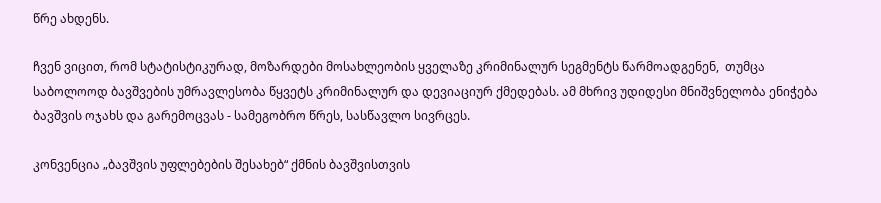წრე ახდენს.

ჩვენ ვიცით, რომ სტატისტიკურად, მოზარდები მოსახლეობის ყველაზე კრიმინალურ სეგმენტს წარმოადგენენ,  თუმცა  საბოლოოდ ბავშვების უმრავლესობა წყვეტს კრიმინალურ და დევიაციურ ქმედებას. ამ მხრივ უდიდესი მნიშვნელობა ენიჭება ბავშვის ოჯახს და გარემოცვას - სამეგობრო წრეს, სასწავლო სივრცეს.

კონვენცია „ბავშვის უფლებების შესახებ“ ქმნის ბავშვისთვის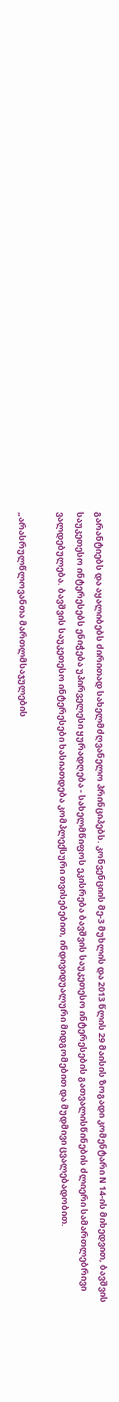გარანტიებს და აყალიბებს ძირითად სახელმძღვანელო პრინციპებს. კონვენციის მე-3 მუხლის და 2013 წლის 29 მაისის ზოგადი კომენტარი N 14-ის მიხედვით, ბავშვის საუკეთესო ინტერესებს ენიჭება უპირველესი ყურადღება - სახელმწიფოს ეკისრება ბავშვის საუკეთესო ინტერესების გათვალისწინების ძლიერი სამართლებრივი ვალდებულება. ბავშვის საუკეთესო ინტერესები ხასიათდება კომპლექსური თვისებებით, ინდივიდუალური მიდგომებით და მუდმივი ცვალებადობით.

„არასრულწლოვანთა მართლმსაჯულების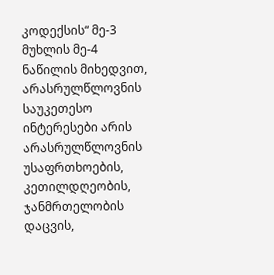კოდექსის“ მე-3 მუხლის მე-4 ნაწილის მიხედვით, არასრულწლოვნის საუკეთესო ინტერესები არის არასრულწლოვნის უსაფრთხოების, კეთილდღეობის, ჯანმრთელობის დაცვის,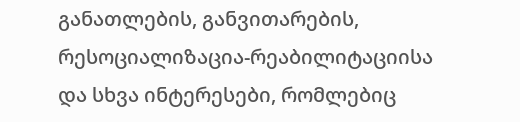განათლების, განვითარების, რესოციალიზაცია-რეაბილიტაციისა და სხვა ინტერესები, რომლებიც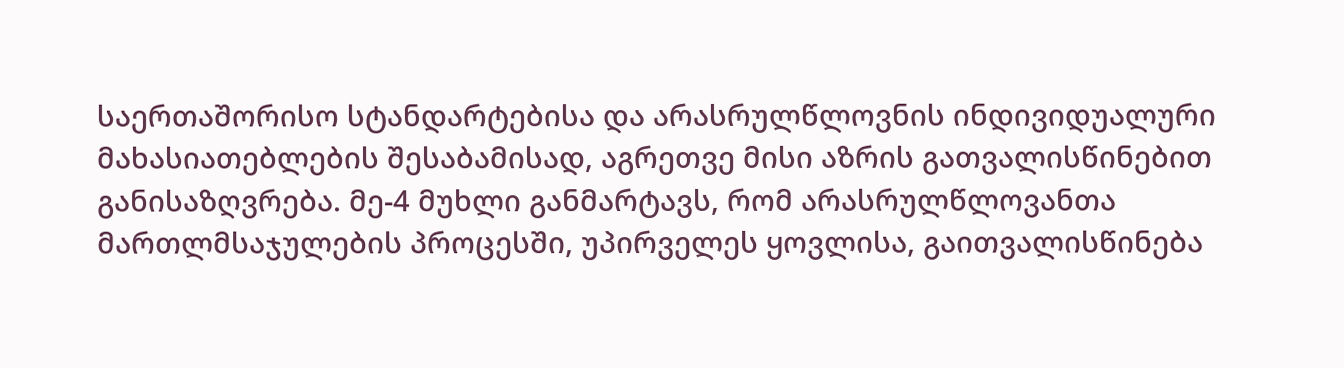საერთაშორისო სტანდარტებისა და არასრულწლოვნის ინდივიდუალური მახასიათებლების შესაბამისად, აგრეთვე მისი აზრის გათვალისწინებით განისაზღვრება. მე-4 მუხლი განმარტავს, რომ არასრულწლოვანთა მართლმსაჯულების პროცესში, უპირველეს ყოვლისა, გაითვალისწინება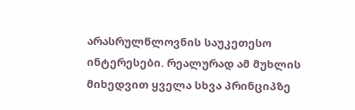არასრულწლოვნის საუკეთესო ინტერესები. რეალურად ამ მუხლის მიხედვით ყველა სხვა პრინციპზე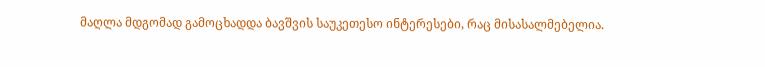მაღლა მდგომად გამოცხადდა ბავშვის საუკეთესო ინტერესები, რაც მისასალმებელია.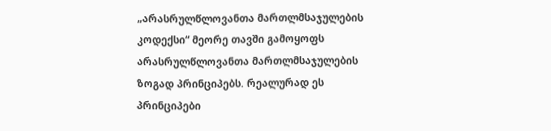„არასრულწლოვანთა მართლმსაჯულების კოდექსი“ მეორე თავში გამოყოფს არასრულწლოვანთა მართლმსაჯულების ზოგად პრინციპებს. რეალურად ეს პრინციპები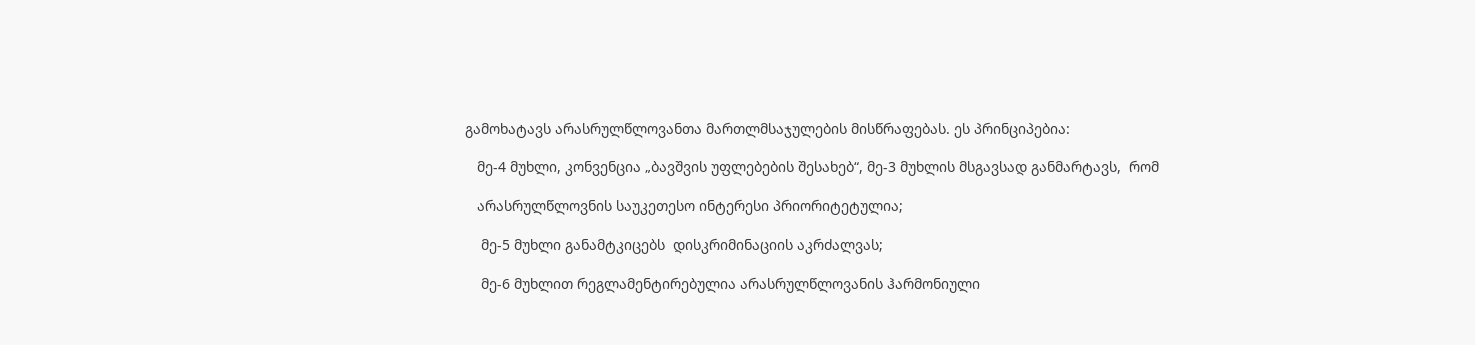გამოხატავს არასრულწლოვანთა მართლმსაჯულების მისწრაფებას. ეს პრინციპებია:

   მე-4 მუხლი, კონვენცია „ბავშვის უფლებების შესახებ“, მე-3 მუხლის მსგავსად განმარტავს,  რომ

   არასრულწლოვნის საუკეთესო ინტერესი პრიორიტეტულია;

    მე-5 მუხლი განამტკიცებს  დისკრიმინაციის აკრძალვას;

    მე-6 მუხლით რეგლამენტირებულია არასრულწლოვანის ჰარმონიული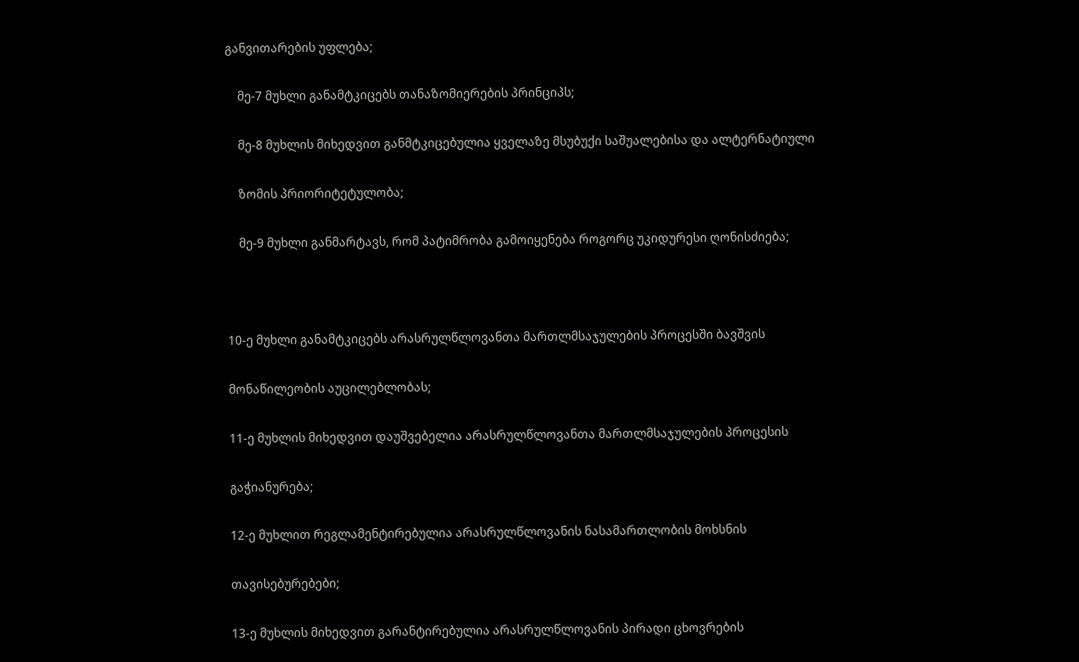განვითარების უფლება;

    მე-7 მუხლი განამტკიცებს თანაზომიერების პრინციპს;

    მე-8 მუხლის მიხედვით განმტკიცებულია ყველაზე მსუბუქი საშუალებისა და ალტერნატიული

    ზომის პრიორიტეტულობა;

    მე-9 მუხლი განმარტავს, რომ პატიმრობა გამოიყენება როგორც უკიდურესი ღონისძიება;



10-ე მუხლი განამტკიცებს არასრულწლოვანთა მართლმსაჯულების პროცესში ბავშვის

მონაწილეობის აუცილებლობას;

11-ე მუხლის მიხედვით დაუშვებელია არასრულწლოვანთა მართლმსაჯულების პროცესის

გაჭიანურება;

12-ე მუხლით რეგლამენტირებულია არასრულწლოვანის ნასამართლობის მოხსნის

თავისებურებები;

13-ე მუხლის მიხედვით გარანტირებულია არასრულწლოვანის პირადი ცხოვრების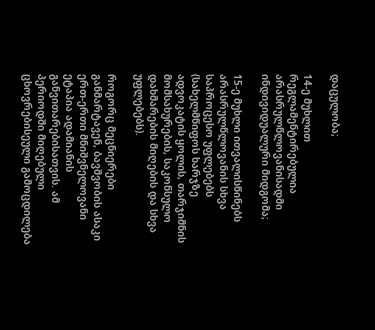დაცულობა;

14-ე მუხლით რეგლამენტირებულია არასრულწლოვანისადმი ინდივიდუალური მიდგომა;

15-ე მუხლი ითვალისწინებს არასრულწლოვანის სხვა საპროცესო უფლებებს (სახელმწიფოს ხარჯზე ადვოკატის ყოლის, თარჯიმნის მომსახურების, საკონსულო დახმარების მიღების და სხვა უფლებებს).

როგორც მეცნიერები განმარტავენ, ბავშვობის ასაკი ერთ-ერთი მნიშვნელოვანი ეტაპია ადამიანის განვითარებისათვის. ამ პერიოდში მიღებული ცხოვრებისეული გამოცდილება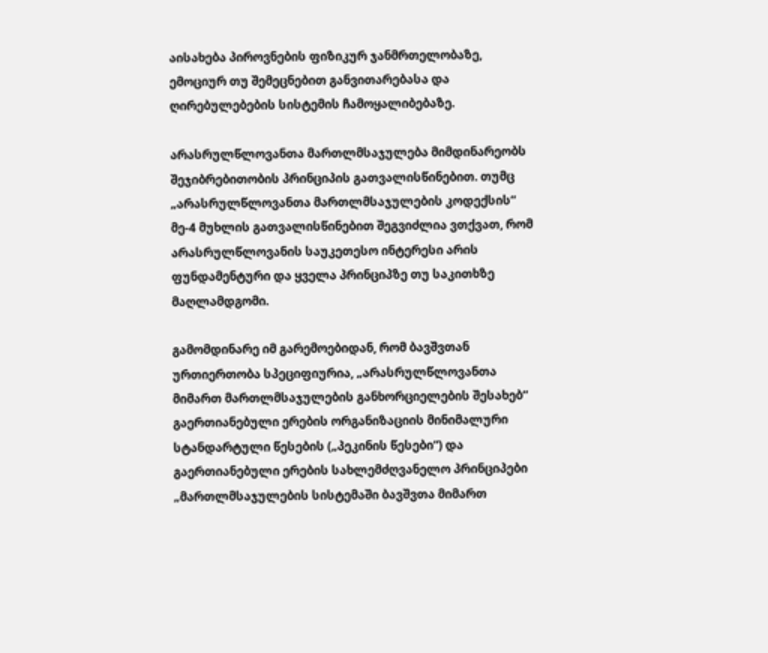აისახება პიროვნების ფიზიკურ ჯანმრთელობაზე, ემოციურ თუ შემეცნებით განვითარებასა და ღირებულებების სისტემის ჩამოყალიბებაზე.

არასრულწლოვანთა მართლმსაჯულება მიმდინარეობს შეჯიბრებითობის პრინციპის გათვალისწინებით. თუმც „არასრულწლოვანთა მართლმსაჯულების კოდექსის“ მე-4 მუხლის გათვალისწინებით შეგვიძლია ვთქვათ, რომ არასრულწლოვანის საუკეთესო ინტერესი არის ფუნდამენტური და ყველა პრინციპზე თუ საკითხზე მაღლამდგომი.

გამომდინარე იმ გარემოებიდან, რომ ბავშვთან ურთიერთობა სპეციფიურია, „არასრულწლოვანთა მიმართ მართლმსაჯულების განხორციელების შესახებ“ გაერთიანებული ერების ორგანიზაციის მინიმალური სტანდარტული წესების („პეკინის წესები“) და გაერთიანებული ერების სახლემძღვანელო პრინციპები „მართლმსაჯულების სისტემაში ბავშვთა მიმართ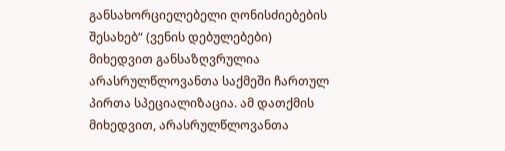განსახორციელებელი ღონისძიებების შესახებ“ (ვენის დებულებები) მიხედვით განსაზღვრულია არასრულწლოვანთა საქმეში ჩართულ პირთა სპეციალიზაცია. ამ დათქმის მიხედვით, არასრულწლოვანთა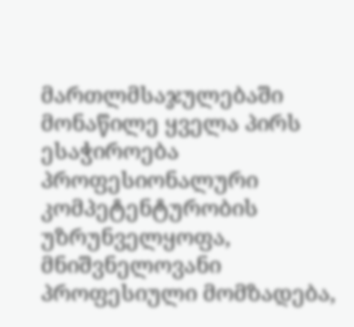მართლმსაჯულებაში მონაწილე ყველა პირს ესაჭიროება პროფესიონალური კომპეტენტურობის უზრუნველყოფა, მნიშვნელოვანი პროფესიული მომზადება,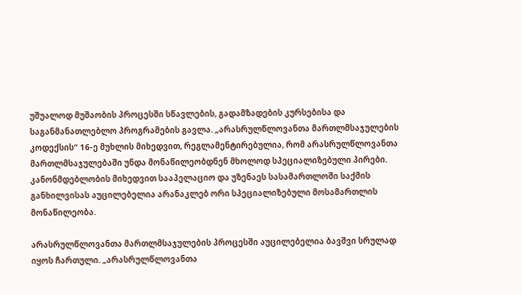უშუალოდ მუშაობის პროცესში სწავლების, გადამზადების კურსებისა და საგანმანათლებლო პროგრამების გავლა. „არასრულწლოვანთა მართლმსაჯულების კოდექსის“ 16-ე მუხლის მიხედვით, რეგლამენტირებულია, რომ არასრულწლოვანთა მართლმსაჯულებაში უნდა მონაწილეობდნენ მხოლოდ სპეციალიზებული პირები. კანონმდებლობის მიხედვით სააპელაციო და უზენაეს სასამართლოში საქმის განხილვისას აუცილებელია არანაკლებ ორი სპეციალიზებული მოსამართლის მონაწილეობა.

არასრულწლოვანთა მართლმსაჯულების პროცესში აუცილებელია ბავშვი სრულად იყოს ჩართული. „არასრულწლოვანთა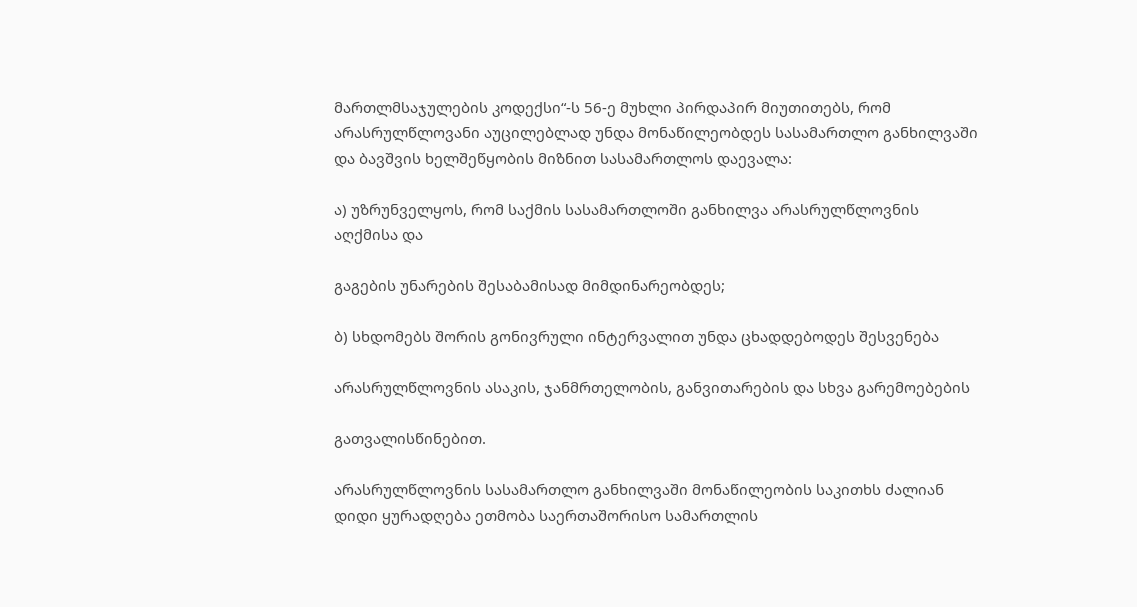მართლმსაჯულების კოდექსი“-ს 56-ე მუხლი პირდაპირ მიუთითებს, რომ არასრულწლოვანი აუცილებლად უნდა მონაწილეობდეს სასამართლო განხილვაში და ბავშვის ხელშეწყობის მიზნით სასამართლოს დაევალა:

ა) უზრუნველყოს, რომ საქმის სასამართლოში განხილვა არასრულწლოვნის აღქმისა და

გაგების უნარების შესაბამისად მიმდინარეობდეს;

ბ) სხდომებს შორის გონივრული ინტერვალით უნდა ცხადდებოდეს შესვენება

არასრულწლოვნის ასაკის, ჯანმრთელობის, განვითარების და სხვა გარემოებების

გათვალისწინებით.

არასრულწლოვნის სასამართლო განხილვაში მონაწილეობის საკითხს ძალიან დიდი ყურადღება ეთმობა საერთაშორისო სამართლის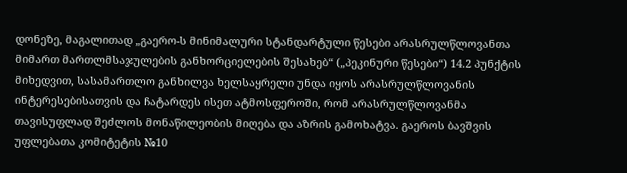დონეზე, მაგალითად „გაერო-ს მინიმალური სტანდარტული წესები არასრულწლოვანთა მიმართ მართლმსაჯულების განხორციელების შესახებ“ („პეკინური წესები“) 14.2 პუნქტის მიხედვით, სასამართლო განხილვა ხელსაყრელი უნდა იყოს არასრულწლოვანის ინტერესებისათვის და ჩატარდეს ისეთ ატმოსფეროში, რომ არასრულწლოვანმა თავისუფლად შეძლოს მონაწილეობის მიღება და აზრის გამოხატვა. გაეროს ბავშვის უფლებათა კომიტეტის №10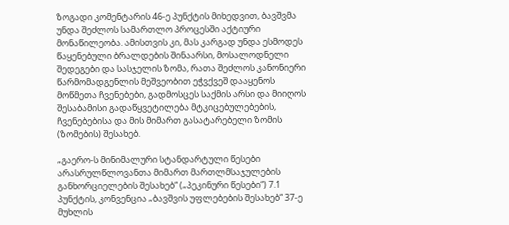ზოგადი კომენტარის 46-ე პუნქტის მიხედვით, ბავშვმა უნდა შეძლოს სამართლო პროცესში აქტიური მონაწილეობა. ამისთვის კი, მას კარგად უნდა ესმოდეს წაყენებული ბრალდების შინაარსი, მოსალოდნელი შედეგები და სასჯელის ზომა, რათა შეძლოს კანონიერი წარმომადგენლის მეშვეობით ეჭვქვეშ დააყენოს მოწმეთა ჩვენებები, გადმოსცეს საქმის არსი და მიიღოს შესაბამისი გადაწყვეტილება მტკიცებულებების, ჩვენებებისა და მის მიმართ გასატარებელი ზომის (ზომების) შესახებ.

„გაერო-ს მინიმალური სტანდარტული წესები არასრულწლოვანთა მიმართ მართლმსაჯულების განხორციელების შესახებ“ („პეკინური წესები“) 7.1 პუნქტის, კონვენცია „ბავშვის უფლებების შესახებ“ 37-ე მუხლის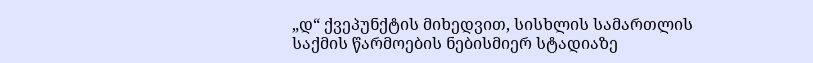„დ“ ქვეპუნქტის მიხედვით, სისხლის სამართლის საქმის წარმოების ნებისმიერ სტადიაზე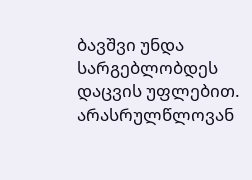ბავშვი უნდა სარგებლობდეს დაცვის უფლებით. არასრულწლოვან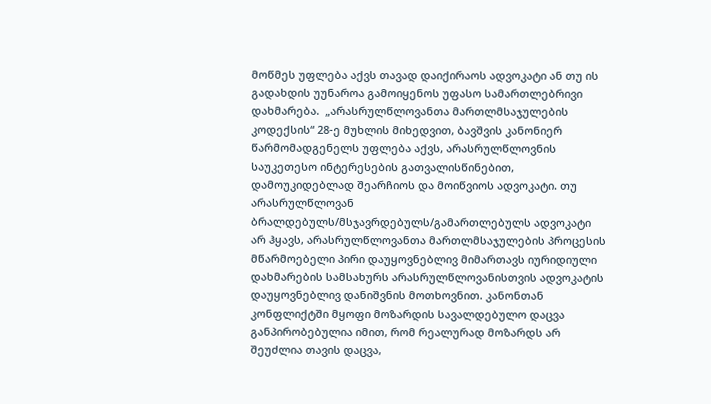მოწმეს უფლება აქვს თავად დაიქირაოს ადვოკატი ან თუ ის გადახდის უუნაროა გამოიყენოს უფასო სამართლებრივი დახმარება.  „არასრულწლოვანთა მართლმსაჯულების კოდექსის“ 28-ე მუხლის მიხედვით, ბავშვის კანონიერ წარმომადგენელს უფლება აქვს, არასრულწლოვნის საუკეთესო ინტერესების გათვალისწინებით, დამოუკიდებლად შეარჩიოს და მოიწვიოს ადვოკატი. თუ არასრულწლოვან ბრალდებულს/მსჯავრდებულს/გამართლებულს ადვოკატი არ ჰყავს, არასრულწლოვანთა მართლმსაჯულების პროცესის მწარმოებელი პირი დაუყოვნებლივ მიმართავს იურიდიული დახმარების სამსახურს არასრულწლოვანისთვის ადვოკატის დაუყოვნებლივ დანიშვნის მოთხოვნით. კანონთან კონფლიქტში მყოფი მოზარდის სავალდებულო დაცვა განპირობებულია იმით, რომ რეალურად მოზარდს არ შეუძლია თავის დაცვა,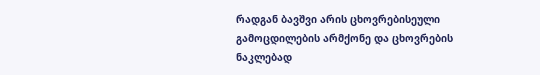რადგან ბავშვი არის ცხოვრებისეული გამოცდილების არმქონე და ცხოვრების ნაკლებად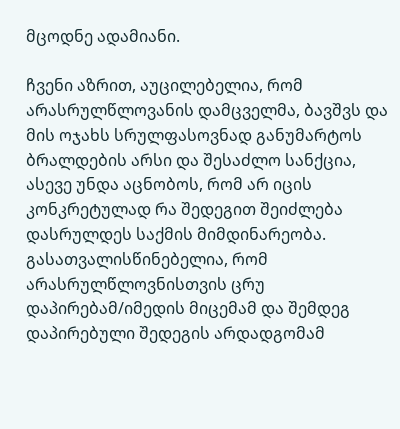მცოდნე ადამიანი.

ჩვენი აზრით, აუცილებელია, რომ არასრულწლოვანის დამცველმა, ბავშვს და მის ოჯახს სრულფასოვნად განუმარტოს ბრალდების არსი და შესაძლო სანქცია, ასევე უნდა აცნობოს, რომ არ იცის კონკრეტულად რა შედეგით შეიძლება დასრულდეს საქმის მიმდინარეობა. გასათვალისწინებელია, რომ არასრულწლოვნისთვის ცრუ დაპირებამ/იმედის მიცემამ და შემდეგ დაპირებული შედეგის არდადგომამ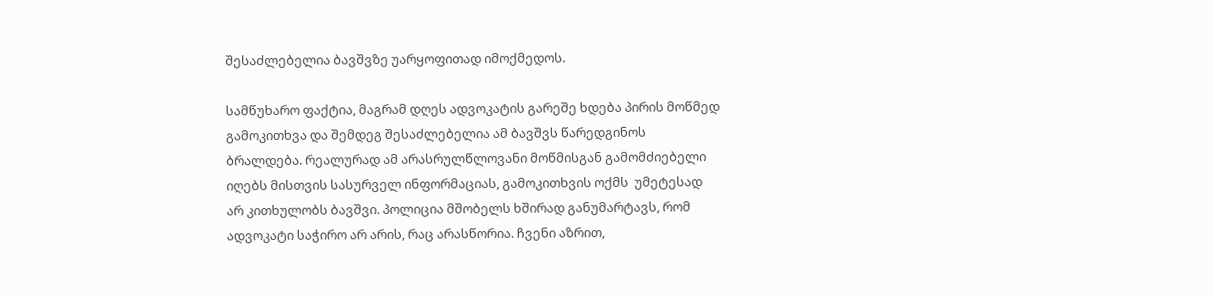შესაძლებელია ბავშვზე უარყოფითად იმოქმედოს.

სამწუხარო ფაქტია, მაგრამ დღეს ადვოკატის გარეშე ხდება პირის მოწმედ გამოკითხვა და შემდეგ შესაძლებელია ამ ბავშვს წარედგინოს ბრალდება. რეალურად ამ არასრულწლოვანი მოწმისგან გამომძიებელი იღებს მისთვის სასურველ ინფორმაციას, გამოკითხვის ოქმს  უმეტესად არ კითხულობს ბავშვი. პოლიცია მშობელს ხშირად განუმარტავს, რომ ადვოკატი საჭირო არ არის, რაც არასწორია. ჩვენი აზრით,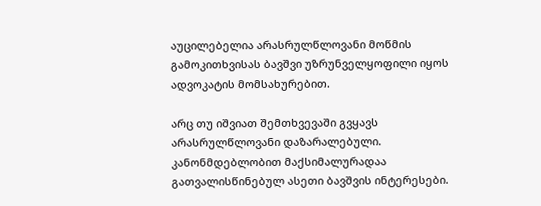აუცილებელია არასრულწლოვანი მოწმის გამოკითხვისას ბავშვი უზრუნველყოფილი იყოს ადვოკატის მომსახურებით.

არც თუ იშვიათ შემთხვევაში გვყავს არასრულწლოვანი დაზარალებული. კანონმდებლობით მაქსიმალურადაა გათვალისწინებულ ასეთი ბავშვის ინტერესები.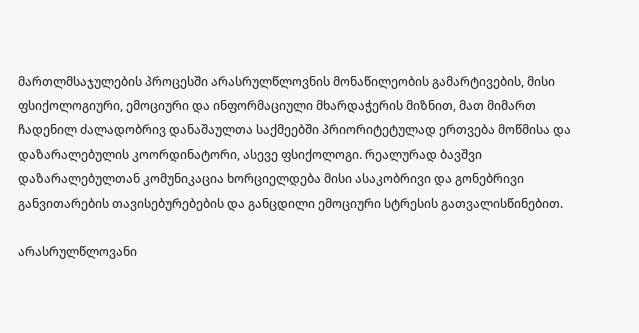მართლმსაჯულების პროცესში არასრულწლოვნის მონაწილეობის გამარტივების, მისი ფსიქოლოგიური, ემოციური და ინფორმაციული მხარდაჭერის მიზნით, მათ მიმართ ჩადენილ ძალადობრივ დანაშაულთა საქმეებში პრიორიტეტულად ერთვება მოწმისა და დაზარალებულის კოორდინატორი, ასევე ფსიქოლოგი. რეალურად ბავშვი დაზარალებულთან კომუნიკაცია ხორციელდება მისი ასაკობრივი და გონებრივი განვითარების თავისებურებების და განცდილი ემოციური სტრესის გათვალისწინებით.

არასრულწლოვანი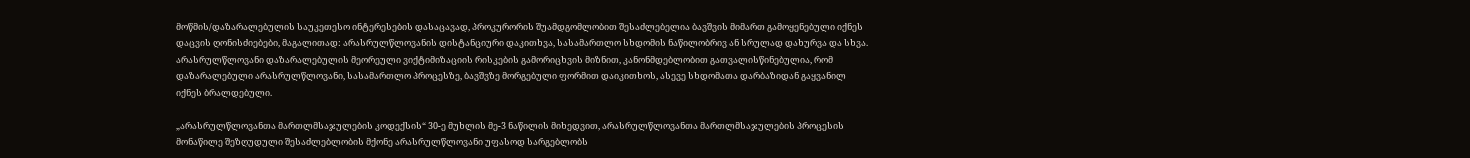მოწმის/დაზარალებულის საუკეთესო ინტერესების დასაცავად, პროკურორის შუამდგომლობით შესაძლებელია ბავშვის მიმართ გამოყენებული იქნეს დაცვის ღონისძიებები, მაგალითად: არასრულწლოვანის დისტანციური დაკითხვა, სასამართლო სხდომის ნაწილობრივ ან სრულად დახურვა და სხვა. არასრულწლოვანი დაზარალებულის მეორეული ვიქტიმიზაციის რისკების გამორიცხვის მიზნით, კანონმდებლობით გათვალისწინებულია, რომ დაზარალებული არასრულწლოვანი, სასამართლო პროცესზე, ბავშვზე მორგებული ფორმით დაიკითხოს, ასევე სხდომათა დარბაზიდან გაყვანილ იქნეს ბრალდებული.

„არასრულწლოვანთა მართლმსაჯულების კოდექსის“ 30-ე მუხლის მე-3 ნაწილის მიხედვით, არასრულწლოვანთა მართლმსაჯულების პროცესის მონაწილე შეზღუდული შესაძლებლობის მქონე არასრულწლოვანი უფასოდ სარგებლობს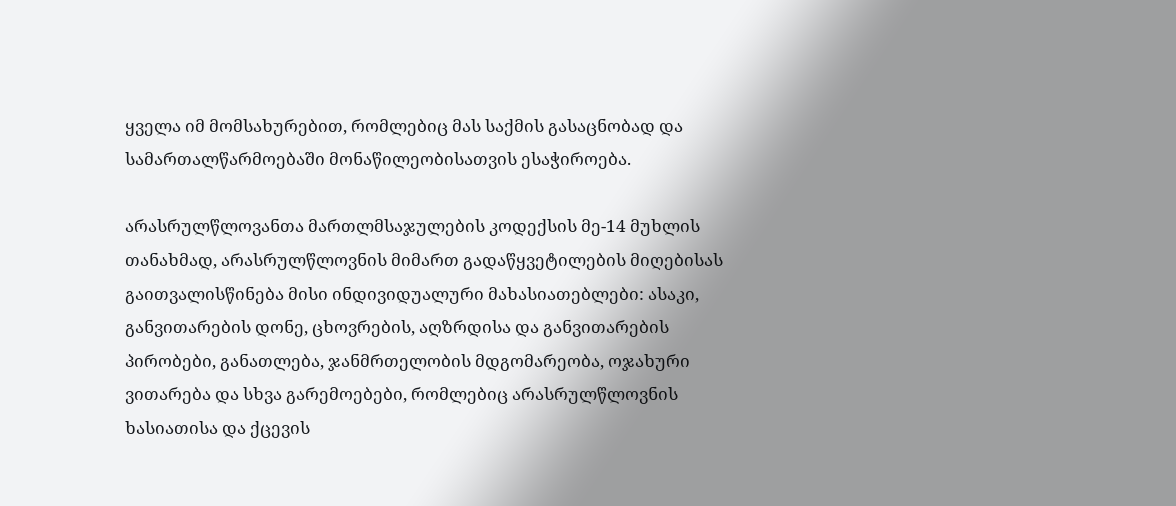ყველა იმ მომსახურებით, რომლებიც მას საქმის გასაცნობად და სამართალწარმოებაში მონაწილეობისათვის ესაჭიროება.

არასრულწლოვანთა მართლმსაჯულების კოდექსის მე-14 მუხლის თანახმად, არასრულწლოვნის მიმართ გადაწყვეტილების მიღებისას გაითვალისწინება მისი ინდივიდუალური მახასიათებლები: ასაკი, განვითარების დონე, ცხოვრების, აღზრდისა და განვითარების პირობები, განათლება, ჯანმრთელობის მდგომარეობა, ოჯახური ვითარება და სხვა გარემოებები, რომლებიც არასრულწლოვნის ხასიათისა და ქცევის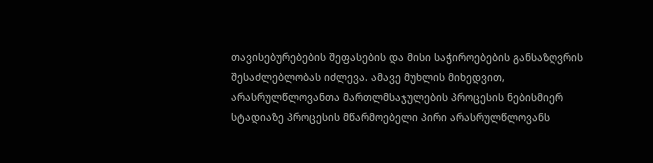თავისებურებების შეფასების და მისი საჭიროებების განსაზღვრის შესაძლებლობას იძლევა. ამავე მუხლის მიხედვით, არასრულწლოვანთა მართლმსაჯულების პროცესის ნებისმიერ სტადიაზე პროცესის მწარმოებელი პირი არასრულწლოვანს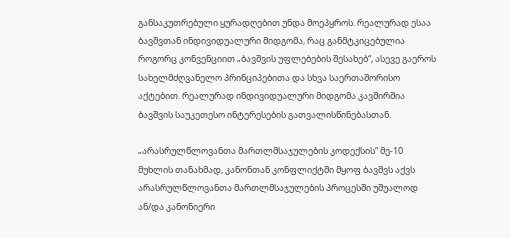განსაკუთრებული ყურადღებით უნდა მოეპყროს. რეალურად ესაა ბავშვთან ინდივიდუალური მიდგომა, რაც განმტკიცებულია როგორც კონვენციით „ბავშვის უფლებების შესახებ“, ასევე გაეროს სახელმძღვანელო პრინციპებითა და სხვა საერთაშორისო აქტებით. რეალურად ინდივიდუალური მიდგომა კავშირშია ბავშვის საუკეთესო ინტერესების გათვალისწინებასთან.

„არასრულწლოვანთა მართლმსაჯულების კოდექსის“ მე-10 მუხლის თანახმად, კანონთან კონფლიქტში მყოფ ბავშვს აქვს არასრულწლოვანთა მართლმსაჯულების პროცესში უშუალოდ ან/და კანონიერი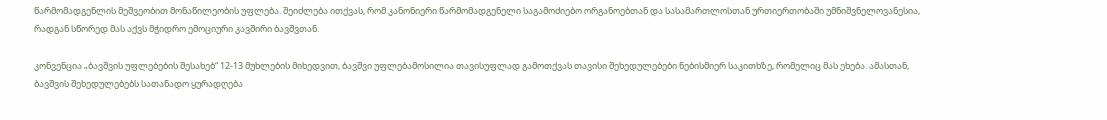წარმომადგენლის მეშვეობით მონაწილეობის უფლება. შეიძლება ითქვას, რომ კანონიერი წარმომადგენელი საგამოძიებო ორგანოებთან და სასამართლოსთან ურთიერთობაში უმნიშვნელოვანესია, რადგან სწორედ მას აქვს მჭიდრო ემოციური კავშირი ბავშვთან.

კონვენცია „ბავშვის უფლებების შესახებ“ 12-13 მუხლების მიხედვით, ბავშვი უფლებამოსილია თავისუფლად გამოთქვას თავისი შეხედულებები ნებისმიერ საკითხზე, რომელიც მას ეხება. ამასთან, ბავშვის შეხედულებებს სათანადო ყურადღება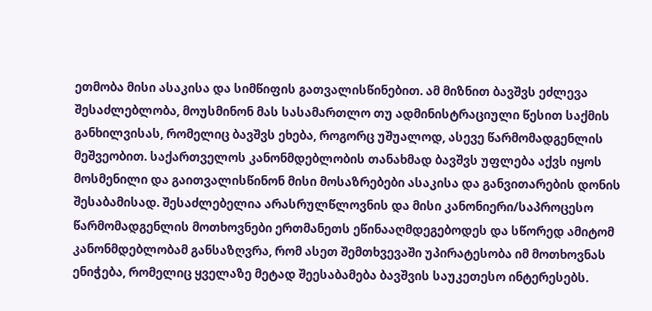ეთმობა მისი ასაკისა და სიმწიფის გათვალისწინებით. ამ მიზნით ბავშვს ეძლევა შესაძლებლობა, მოუსმინონ მას სასამართლო თუ ადმინისტრაციული წესით საქმის განხილვისას, რომელიც ბავშვს ეხება, როგორც უშუალოდ, ასევე წარმომადგენლის მეშვეობით. საქართველოს კანონმდებლობის თანახმად ბავშვს უფლება აქვს იყოს მოსმენილი და გაითვალისწინონ მისი მოსაზრებები ასაკისა და განვითარების დონის შესაბამისად. შესაძლებელია არასრულწლოვნის და მისი კანონიერი/საპროცესო წარმომადგენლის მოთხოვნები ერთმანეთს ეწინააღმდეგებოდეს და სწორედ ამიტომ კანონმდებლობამ განსაზღვრა, რომ ასეთ შემთხვევაში უპირატესობა იმ მოთხოვნას ენიჭება, რომელიც ყველაზე მეტად შეესაბამება ბავშვის საუკეთესო ინტერესებს.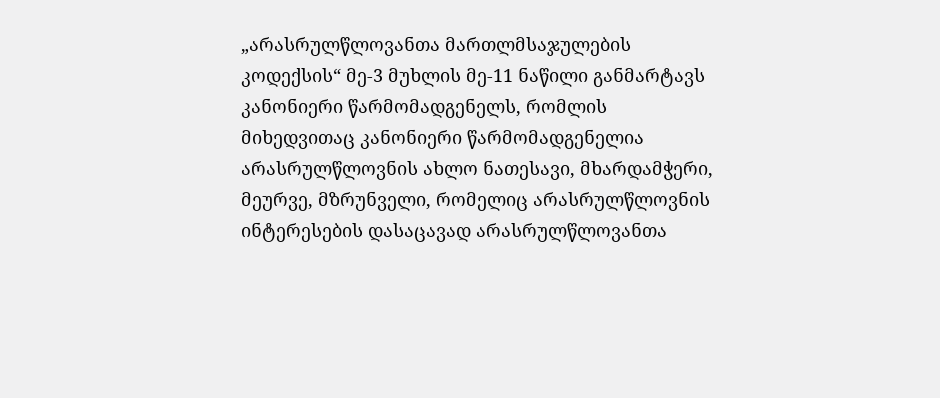„არასრულწლოვანთა მართლმსაჯულების კოდექსის“ მე-3 მუხლის მე-11 ნაწილი განმარტავს კანონიერი წარმომადგენელს, რომლის მიხედვითაც კანონიერი წარმომადგენელია არასრულწლოვნის ახლო ნათესავი, მხარდამჭერი, მეურვე, მზრუნველი, რომელიც არასრულწლოვნის ინტერესების დასაცავად არასრულწლოვანთა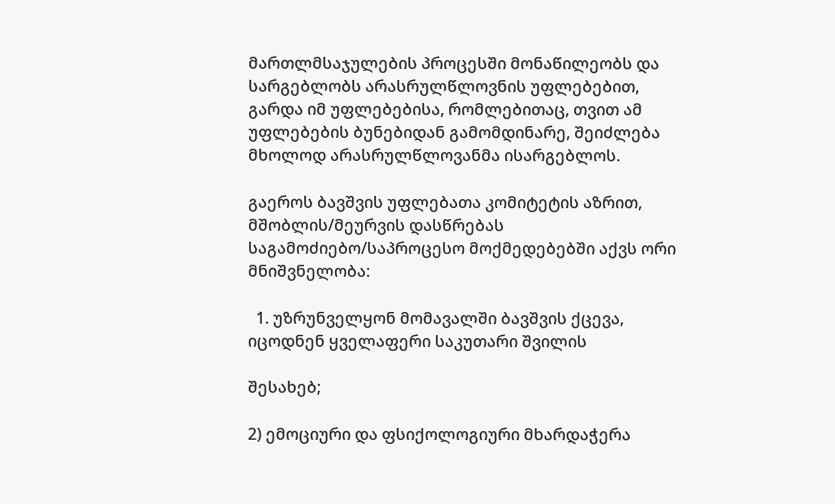მართლმსაჯულების პროცესში მონაწილეობს და სარგებლობს არასრულწლოვნის უფლებებით, გარდა იმ უფლებებისა, რომლებითაც, თვით ამ უფლებების ბუნებიდან გამომდინარე, შეიძლება მხოლოდ არასრულწლოვანმა ისარგებლოს.

გაეროს ბავშვის უფლებათა კომიტეტის აზრით, მშობლის/მეურვის დასწრებას საგამოძიებო/საპროცესო მოქმედებებში აქვს ორი მნიშვნელობა:

  1. უზრუნველყონ მომავალში ბავშვის ქცევა, იცოდნენ ყველაფერი საკუთარი შვილის

შესახებ;

2) ემოციური და ფსიქოლოგიური მხარდაჭერა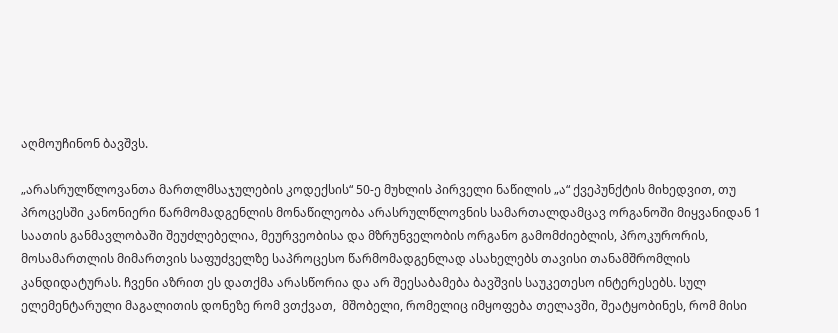აღმოუჩინონ ბავშვს.

„არასრულწლოვანთა მართლმსაჯულების კოდექსის“ 50-ე მუხლის პირველი ნაწილის „ა“ ქვეპუნქტის მიხედვით, თუ პროცესში კანონიერი წარმომადგენლის მონაწილეობა არასრულწლოვნის სამართალდამცავ ორგანოში მიყვანიდან 1 საათის განმავლობაში შეუძლებელია, მეურვეობისა და მზრუნველობის ორგანო გამომძიებლის, პროკურორის, მოსამართლის მიმართვის საფუძველზე საპროცესო წარმომადგენლად ასახელებს თავისი თანამშრომლის კანდიდატურას. ჩვენი აზრით ეს დათქმა არასწორია და არ შეესაბამება ბავშვის საუკეთესო ინტერესებს. სულ ელემენტარული მაგალითის დონეზე რომ ვთქვათ,  მშობელი, რომელიც იმყოფება თელავში, შეატყობინეს, რომ მისი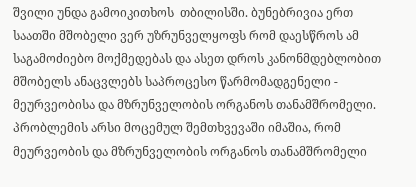შვილი უნდა გამოიკითხოს  თბილისში. ბუნებრივია ერთ საათში მშობელი ვერ უზრუნველყოფს რომ დაესწროს ამ საგამოძიებო მოქმედებას და ასეთ დროს კანონმდებლობით მშობელს ანაცვლებს საპროცესო წარმომადგენელი - მეურვეობისა და მზრუნველობის ორგანოს თანამშრომელი. პრობლემის არსი მოცემულ შემთხვევაში იმაშია, რომ მეურვეობის და მზრუნველობის ორგანოს თანამშრომელი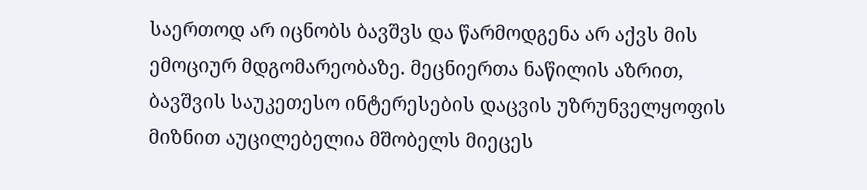საერთოდ არ იცნობს ბავშვს და წარმოდგენა არ აქვს მის ემოციურ მდგომარეობაზე. მეცნიერთა ნაწილის აზრით, ბავშვის საუკეთესო ინტერესების დაცვის უზრუნველყოფის მიზნით აუცილებელია მშობელს მიეცეს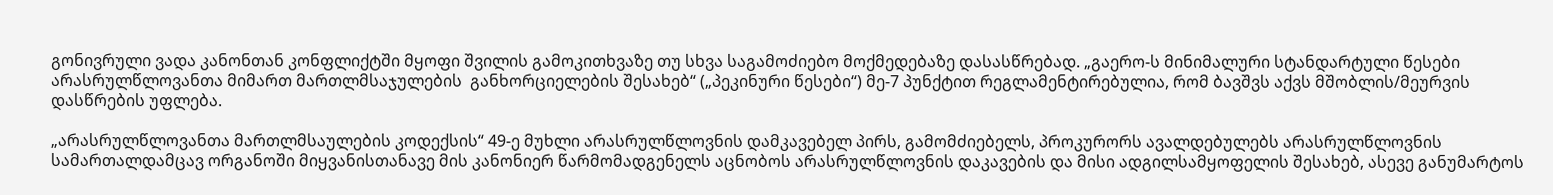გონივრული ვადა კანონთან კონფლიქტში მყოფი შვილის გამოკითხვაზე თუ სხვა საგამოძიებო მოქმედებაზე დასასწრებად. „გაერო-ს მინიმალური სტანდარტული წესები არასრულწლოვანთა მიმართ მართლმსაჯულების  განხორციელების შესახებ“ („პეკინური წესები“) მე-7 პუნქტით რეგლამენტირებულია, რომ ბავშვს აქვს მშობლის/მეურვის დასწრების უფლება.

„არასრულწლოვანთა მართლმსაულების კოდექსის“ 49-ე მუხლი არასრულწლოვნის დამკავებელ პირს, გამომძიებელს, პროკურორს ავალდებულებს არასრულწლოვნის სამართალდამცავ ორგანოში მიყვანისთანავე მის კანონიერ წარმომადგენელს აცნობოს არასრულწლოვნის დაკავების და მისი ადგილსამყოფელის შესახებ, ასევე განუმარტოს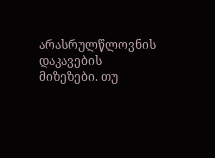არასრულწლოვნის დაკავების მიზეზები. თუ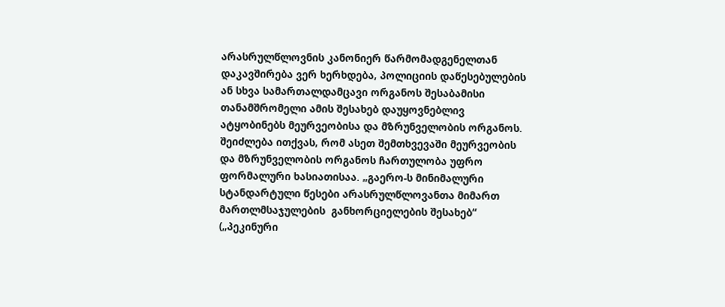არასრულწლოვნის კანონიერ წარმომადგენელთან დაკავშირება ვერ ხერხდება, პოლიციის დაწესებულების ან სხვა სამართალდამცავი ორგანოს შესაბამისი თანამშრომელი ამის შესახებ დაუყოვნებლივ ატყობინებს მეურვეობისა და მზრუნველობის ორგანოს. შეიძლება ითქვას, რომ ასეთ შემთხვევაში მეურვეობის და მზრუნველობის ორგანოს ჩართულობა უფრო ფორმალური ხასიათისაა. „გაერო-ს მინიმალური სტანდარტული წესები არასრულწლოვანთა მიმართ მართლმსაჯულების  განხორციელების შესახებ“ („პეკინური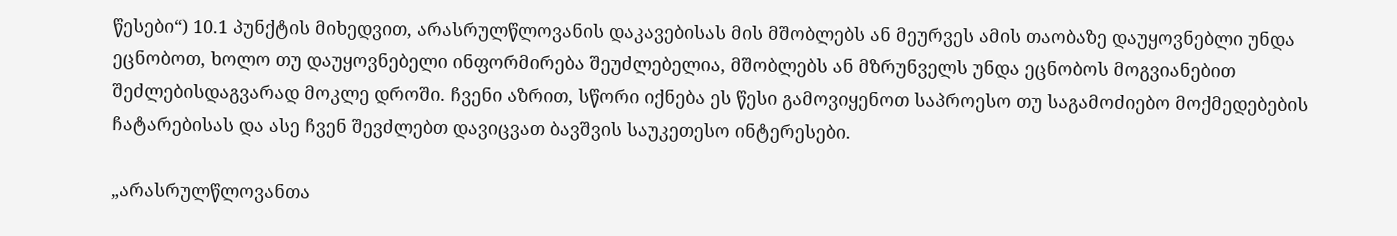წესები“) 10.1 პუნქტის მიხედვით, არასრულწლოვანის დაკავებისას მის მშობლებს ან მეურვეს ამის თაობაზე დაუყოვნებლი უნდა ეცნობოთ, ხოლო თუ დაუყოვნებელი ინფორმირება შეუძლებელია, მშობლებს ან მზრუნველს უნდა ეცნობოს მოგვიანებით შეძლებისდაგვარად მოკლე დროში. ჩვენი აზრით, სწორი იქნება ეს წესი გამოვიყენოთ საპროესო თუ საგამოძიებო მოქმედებების ჩატარებისას და ასე ჩვენ შევძლებთ დავიცვათ ბავშვის საუკეთესო ინტერესები.

„არასრულწლოვანთა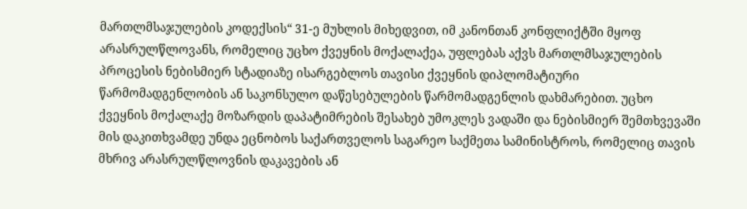მართლმსაჯულების კოდექსის“ 31-ე მუხლის მიხედვით, იმ კანონთან კონფლიქტში მყოფ არასრულწლოვანს, რომელიც უცხო ქვეყნის მოქალაქეა, უფლებას აქვს მართლმსაჯულების პროცესის ნებისმიერ სტადიაზე ისარგებლოს თავისი ქვეყნის დიპლომატიური წარმომადგენლობის ან საკონსულო დაწესებულების წარმომადგენლის დახმარებით. უცხო ქვეყნის მოქალაქე მოზარდის დაპატიმრების შესახებ უმოკლეს ვადაში და ნებისმიერ შემთხვევაში მის დაკითხვამდე უნდა ეცნობოს საქართველოს საგარეო საქმეთა სამინისტროს, რომელიც თავის მხრივ არასრულწლოვნის დაკავების ან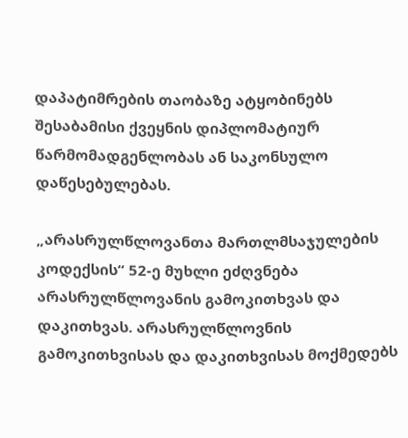დაპატიმრების თაობაზე ატყობინებს შესაბამისი ქვეყნის დიპლომატიურ წარმომადგენლობას ან საკონსულო დაწესებულებას.

„არასრულწლოვანთა მართლმსაჯულების კოდექსის“ 52-ე მუხლი ეძღვნება არასრულწლოვანის გამოკითხვას და დაკითხვას. არასრულწლოვნის გამოკითხვისას და დაკითხვისას მოქმედებს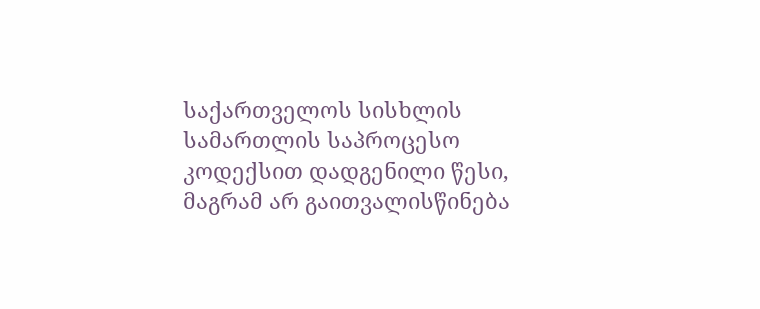საქართველოს სისხლის სამართლის საპროცესო კოდექსით დადგენილი წესი, მაგრამ არ გაითვალისწინება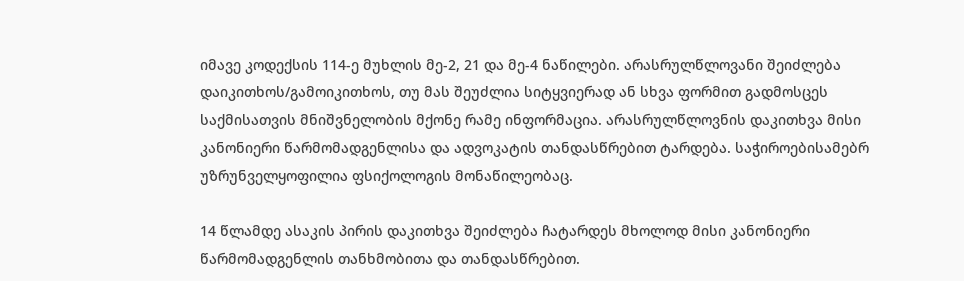იმავე კოდექსის 114-ე მუხლის მე-2, 21 და მე-4 ნაწილები. არასრულწლოვანი შეიძლება დაიკითხოს/გამოიკითხოს, თუ მას შეუძლია სიტყვიერად ან სხვა ფორმით გადმოსცეს საქმისათვის მნიშვნელობის მქონე რამე ინფორმაცია. არასრულწლოვნის დაკითხვა მისი კანონიერი წარმომადგენლისა და ადვოკატის თანდასწრებით ტარდება. საჭიროებისამებრ უზრუნველყოფილია ფსიქოლოგის მონაწილეობაც.

14 წლამდე ასაკის პირის დაკითხვა შეიძლება ჩატარდეს მხოლოდ მისი კანონიერი წარმომადგენლის თანხმობითა და თანდასწრებით.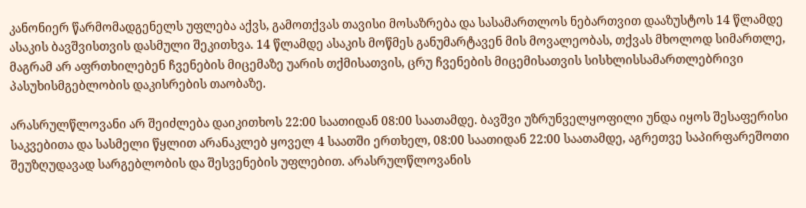კანონიერ წარმომადგენელს უფლება აქვს, გამოთქვას თავისი მოსაზრება და სასამართლოს ნებართვით დააზუსტოს 14 წლამდე ასაკის ბავშვისთვის დასმული შეკითხვა. 14 წლამდე ასაკის მოწმეს განუმარტავენ მის მოვალეობას, თქვას მხოლოდ სიმართლე, მაგრამ არ აფრთხილებენ ჩვენების მიცემაზე უარის თქმისათვის, ცრუ ჩვენების მიცემისათვის სისხლისსამართლებრივი პასუხისმგებლობის დაკისრების თაობაზე.

არასრულწლოვანი არ შეიძლება დაიკითხოს 22:00 საათიდან 08:00 საათამდე. ბავშვი უზრუნველყოფილი უნდა იყოს შესაფერისი საკვებითა და სასმელი წყლით არანაკლებ ყოველ 4 საათში ერთხელ, 08:00 საათიდან 22:00 საათამდე, აგრეთვე საპირფარეშოთი შეუზღუდავად სარგებლობის და შესვენების უფლებით. არასრულწლოვანის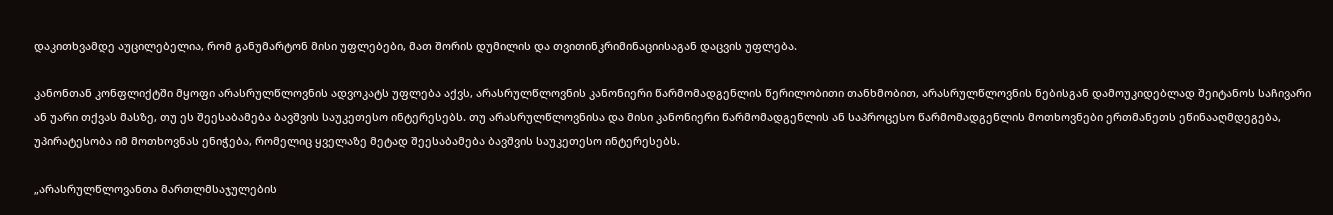დაკითხვამდე აუცილებელია, რომ განუმარტონ მისი უფლებები, მათ შორის დუმილის და თვითინკრიმინაციისაგან დაცვის უფლება.

კანონთან კონფლიქტში მყოფი არასრულწლოვნის ადვოკატს უფლება აქვს, არასრულწლოვნის კანონიერი წარმომადგენლის წერილობითი თანხმობით, არასრულწლოვნის ნებისგან დამოუკიდებლად შეიტანოს საჩივარი ან უარი თქვას მასზე, თუ ეს შეესაბამება ბავშვის საუკეთესო ინტერესებს. თუ არასრულწლოვნისა და მისი კანონიერი წარმომადგენლის ან საპროცესო წარმომადგენლის მოთხოვნები ერთმანეთს ეწინააღმდეგება, უპირატესობა იმ მოთხოვნას ენიჭება, რომელიც ყველაზე მეტად შეესაბამება ბავშვის საუკეთესო ინტერესებს.

„არასრულწლოვანთა მართლმსაჯულების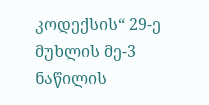კოდექსის“ 29-ე მუხლის მე-3 ნაწილის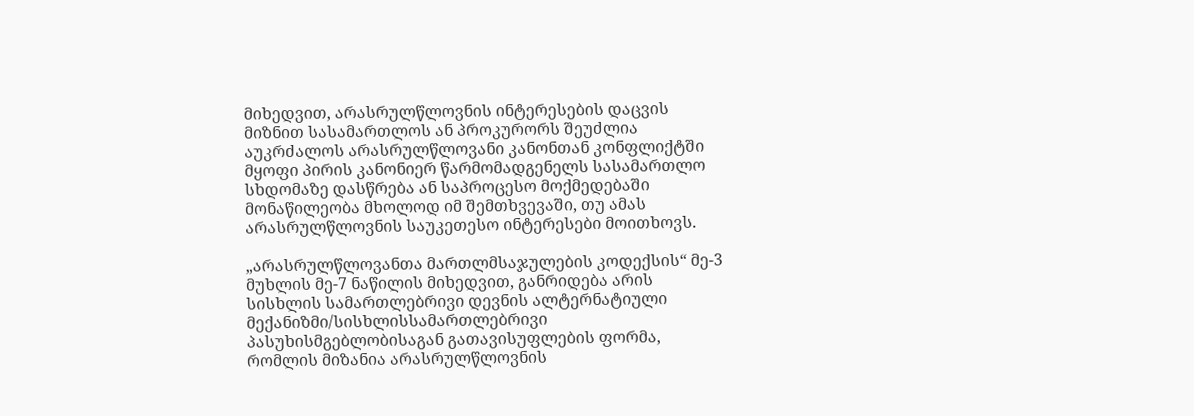მიხედვით, არასრულწლოვნის ინტერესების დაცვის მიზნით სასამართლოს ან პროკურორს შეუძლია აუკრძალოს არასრულწლოვანი კანონთან კონფლიქტში მყოფი პირის კანონიერ წარმომადგენელს სასამართლო სხდომაზე დასწრება ან საპროცესო მოქმედებაში მონაწილეობა მხოლოდ იმ შემთხვევაში, თუ ამას არასრულწლოვნის საუკეთესო ინტერესები მოითხოვს.

„არასრულწლოვანთა მართლმსაჯულების კოდექსის“ მე-3 მუხლის მე-7 ნაწილის მიხედვით, განრიდება არის სისხლის სამართლებრივი დევნის ალტერნატიული მექანიზმი/სისხლისსამართლებრივი პასუხისმგებლობისაგან გათავისუფლების ფორმა, რომლის მიზანია არასრულწლოვნის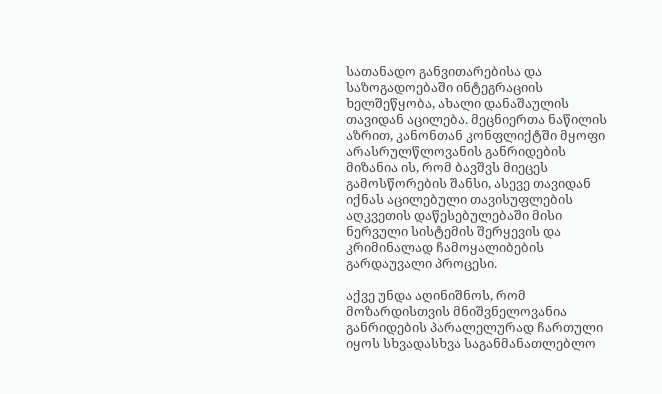სათანადო განვითარებისა და საზოგადოებაში ინტეგრაციის ხელშეწყობა, ახალი დანაშაულის თავიდან აცილება. მეცნიერთა ნაწილის აზრით, კანონთან კონფლიქტში მყოფი არასრულწლოვანის განრიდების მიზანია ის, რომ ბავშვს მიეცეს გამოსწორების შანსი, ასევე თავიდან იქნას აცილებული თავისუფლების აღკვეთის დაწესებულებაში მისი ნერვული სისტემის შერყევის და კრიმინალად ჩამოყალიბების გარდაუვალი პროცესი.

აქვე უნდა აღინიშნოს, რომ მოზარდისთვის მნიშვნელოვანია განრიდების პარალელურად ჩართული იყოს სხვადასხვა საგანმანათლებლო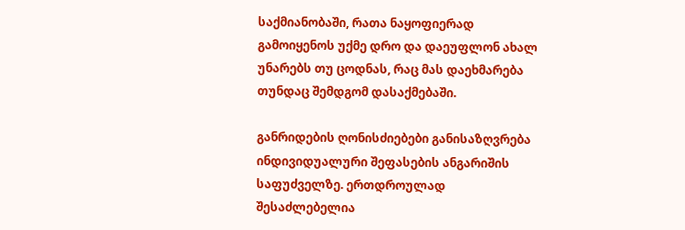საქმიანობაში, რათა ნაყოფიერად გამოიყენოს უქმე დრო და დაეუფლონ ახალ უნარებს თუ ცოდნას, რაც მას დაეხმარება თუნდაც შემდგომ დასაქმებაში.

განრიდების ღონისძიებები განისაზღვრება ინდივიდუალური შეფასების ანგარიშის საფუძველზე. ერთდროულად შესაძლებელია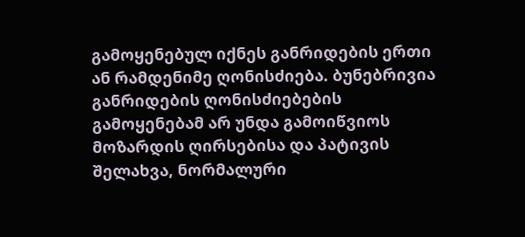გამოყენებულ იქნეს განრიდების ერთი ან რამდენიმე ღონისძიება. ბუნებრივია განრიდების ღონისძიებების გამოყენებამ არ უნდა გამოიწვიოს მოზარდის ღირსებისა და პატივის შელახვა, ნორმალური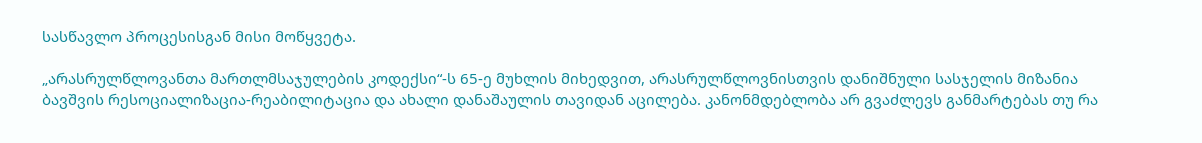სასწავლო პროცესისგან მისი მოწყვეტა.

„არასრულწლოვანთა მართლმსაჯულების კოდექსი“-ს 65-ე მუხლის მიხედვით, არასრულწლოვნისთვის დანიშნული სასჯელის მიზანია ბავშვის რესოციალიზაცია-რეაბილიტაცია და ახალი დანაშაულის თავიდან აცილება. კანონმდებლობა არ გვაძლევს განმარტებას თუ რა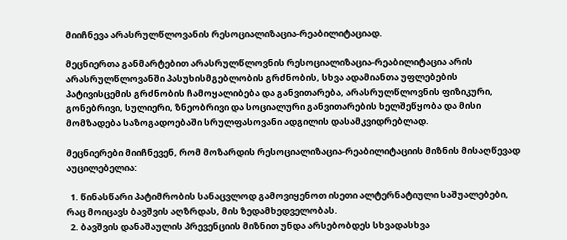მიიჩნევა არასრულწლოვანის რესოციალიზაცია-რეაბილიტაციად.

მეცნიერთა განმარტებით არასრულწლოვნის რესოციალიზაცია-რეაბილიტაცია არის  არასრულწლოვანში პასუხისმგებლობის გრძნობის, სხვა ადამიანთა უფლებების პატივისცემის გრძნობის ჩამოყალიბება და განვითარება, არასრულწლოვნის ფიზიკური, გონებრივი, სულიერი, ზნეობრივი და სოციალური განვითარების ხელშეწყობა და მისი მომზადება საზოგადოებაში სრულფასოვანი ადგილის დასამკვიდრებლად.

მეცნიერები მიიჩნევენ, რომ მოზარდის რესოციალიზაცია-რეაბილიტაციის მიზნის მისაღწევად აუცილებელია:

  1. წინასწარი პატიმრობის სანაცვლოდ გამოვიყენოთ ისეთი ალტერნატიული საშუალებები, რაც მოიცავს ბავშვის აღზრდას, მის ზედამხედველობას.
  2. ბავშვის დანაშაულის პრევენციის მიზნით უნდა არსებობდეს სხვადასხვა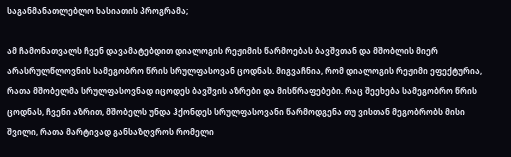საგანმანათლებლო ხასიათის პროგრამა;

ამ ჩამონათვალს ჩვენ დავამატებდით დიალოგის რეჟიმის წარმოებას ბავშვთან და მშობლის მიერ არასრულწლოვნის სამეგობრო წრის სრულფასოვან ცოდნას. მიგვაჩნია, რომ დიალოგის რეჟიმი ეფექტურია, რათა მშობელმა სრულფასოვნად იცოდეს ბავშვის აზრები და მისწრაფებები. რაც შეეხება სამეგობრო წრის ცოდნას, ჩვენი აზრით, მშობელს უნდა ჰქონდეს სრულფასოვანი წარმოდგენა თუ ვისთან მეგობრობს მისი შვილი, რათა მარტივად განსაზღვროს რომელი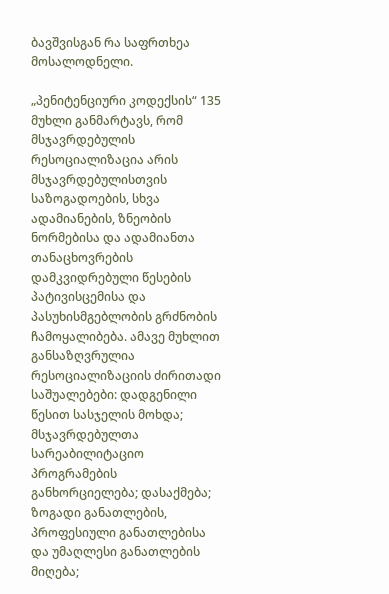ბავშვისგან რა საფრთხეა მოსალოდნელი.

„პენიტენციური კოდექსის“ 135 მუხლი განმარტავს, რომ მსჯავრდებულის რესოციალიზაცია არის მსჯავრდებულისთვის საზოგადოების, სხვა ადამიანების, ზნეობის ნორმებისა და ადამიანთა თანაცხოვრების დამკვიდრებული წესების პატივისცემისა და პასუხისმგებლობის გრძნობის ჩამოყალიბება. ამავე მუხლით განსაზღვრულია რესოციალიზაციის ძირითადი საშუალებები: დადგენილი წესით სასჯელის მოხდა; მსჯავრდებულთა სარეაბილიტაციო პროგრამების განხორციელება; დასაქმება; ზოგადი განათლების, პროფესიული განათლებისა და უმაღლესი განათლების მიღება;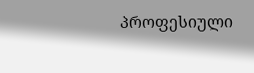პროფესიული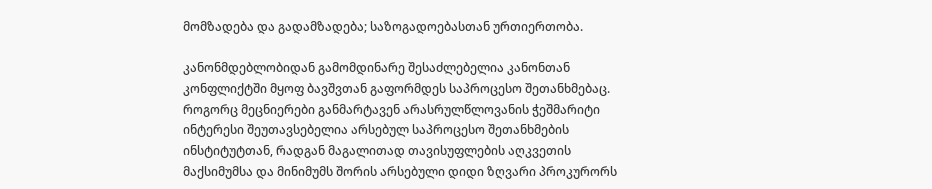მომზადება და გადამზადება; საზოგადოებასთან ურთიერთობა.

კანონმდებლობიდან გამომდინარე შესაძლებელია კანონთან კონფლიქტში მყოფ ბავშვთან გაფორმდეს საპროცესო შეთანხმებაც. როგორც მეცნიერები განმარტავენ არასრულწლოვანის ჭეშმარიტი ინტერესი შეუთავსებელია არსებულ საპროცესო შეთანხმების ინსტიტუტთან, რადგან მაგალითად თავისუფლების აღკვეთის მაქსიმუმსა და მინიმუმს შორის არსებული დიდი ზღვარი პროკურორს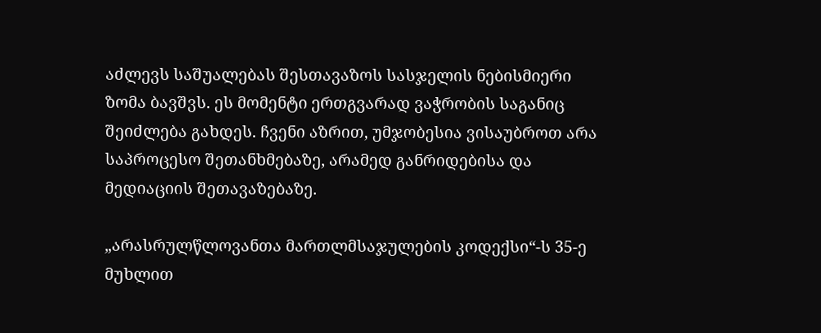აძლევს საშუალებას შესთავაზოს სასჯელის ნებისმიერი ზომა ბავშვს. ეს მომენტი ერთგვარად ვაჭრობის საგანიც შეიძლება გახდეს. ჩვენი აზრით, უმჯობესია ვისაუბროთ არა საპროცესო შეთანხმებაზე, არამედ განრიდებისა და მედიაციის შეთავაზებაზე.

„არასრულწლოვანთა მართლმსაჯულების კოდექსი“-ს 35-ე მუხლით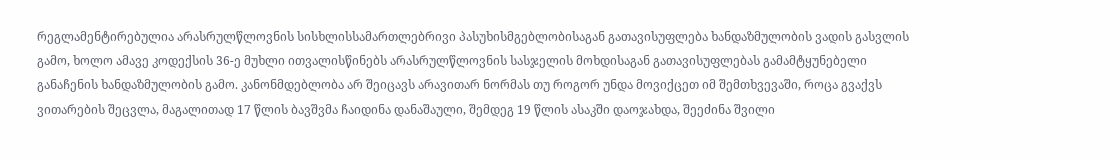რეგლამენტირებულია არასრულწლოვნის სისხლისსამართლებრივი პასუხისმგებლობისაგან გათავისუფლება ხანდაზმულობის ვადის გასვლის გამო, ხოლო ამავე კოდექსის 36-ე მუხლი ითვალისწინებს არასრულწლოვნის სასჯელის მოხდისაგან გათავისუფლებას გამამტყუნებელი განაჩენის ხანდაზმულობის გამო. კანონმდებლობა არ შეიცავს არავითარ ნორმას თუ როგორ უნდა მოვიქცეთ იმ შემთხვევაში, როცა გვაქვს ვითარების შეცვლა, მაგალითად 17 წლის ბავშვმა ჩაიდინა დანაშაული, შემდეგ 19 წლის ასაკში დაოჯახდა, შეეძინა შვილი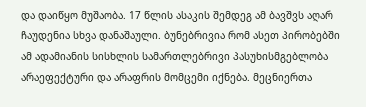და დაიწყო მუშაობა. 17 წლის ასაკის შემდეგ ამ ბავშვს აღარ ჩაუდენია სხვა დანაშაული. ბუნებრივია რომ ასეთ პირობებში ამ ადამიანის სისხლის სამართლებრივი პასუხისმგებლობა არაეფექტური და არაფრის მომცემი იქნება. მეცნიერთა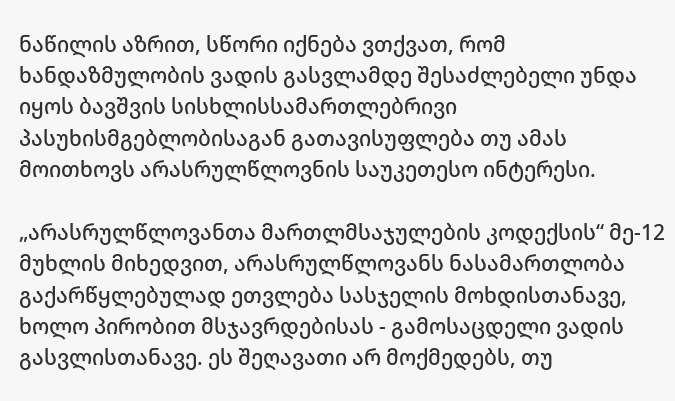ნაწილის აზრით, სწორი იქნება ვთქვათ, რომ ხანდაზმულობის ვადის გასვლამდე შესაძლებელი უნდა იყოს ბავშვის სისხლისსამართლებრივი პასუხისმგებლობისაგან გათავისუფლება თუ ამას მოითხოვს არასრულწლოვნის საუკეთესო ინტერესი.

„არასრულწლოვანთა მართლმსაჯულების კოდექსის“ მე-12 მუხლის მიხედვით, არასრულწლოვანს ნასამართლობა გაქარწყლებულად ეთვლება სასჯელის მოხდისთანავე, ხოლო პირობით მსჯავრდებისას - გამოსაცდელი ვადის გასვლისთანავე. ეს შეღავათი არ მოქმედებს, თუ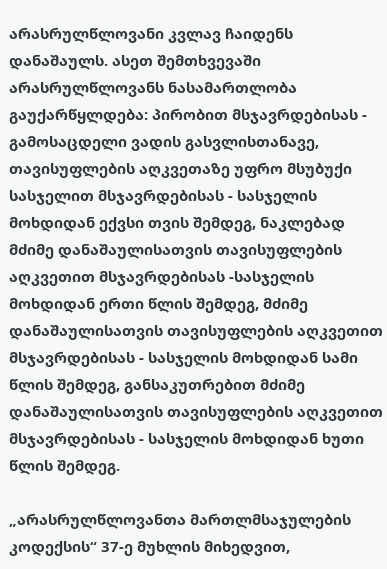არასრულწლოვანი კვლავ ჩაიდენს დანაშაულს. ასეთ შემთხვევაში არასრულწლოვანს ნასამართლობა გაუქარწყლდება: პირობით მსჯავრდებისას - გამოსაცდელი ვადის გასვლისთანავე, თავისუფლების აღკვეთაზე უფრო მსუბუქი სასჯელით მსჯავრდებისას - სასჯელის მოხდიდან ექვსი თვის შემდეგ, ნაკლებად მძიმე დანაშაულისათვის თავისუფლების აღკვეთით მსჯავრდებისას -სასჯელის მოხდიდან ერთი წლის შემდეგ, მძიმე დანაშაულისათვის თავისუფლების აღკვეთით მსჯავრდებისას - სასჯელის მოხდიდან სამი წლის შემდეგ, განსაკუთრებით მძიმე დანაშაულისათვის თავისუფლების აღკვეთით მსჯავრდებისას - სასჯელის მოხდიდან ხუთი წლის შემდეგ.

„არასრულწლოვანთა მართლმსაჯულების კოდექსის“ 37-ე მუხლის მიხედვით,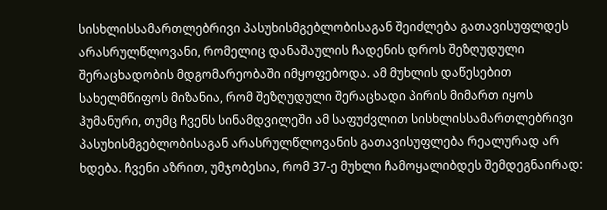სისხლისსამართლებრივი პასუხისმგებლობისაგან შეიძლება გათავისუფლდეს არასრულწლოვანი, რომელიც დანაშაულის ჩადენის დროს შეზღუდული შერაცხადობის მდგომარეობაში იმყოფებოდა. ამ მუხლის დაწესებით სახელმწიფოს მიზანია, რომ შეზღუდული შერაცხადი პირის მიმართ იყოს ჰუმანური, თუმც ჩვენს სინამდვილეში ამ საფუძვლით სისხლისსამართლებრივი პასუხისმგებლობისაგან არასრულწლოვანის გათავისუფლება რეალურად არ ხდება. ჩვენი აზრით, უმჯობესია, რომ 37-ე მუხლი ჩამოყალიბდეს შემდეგნაირად: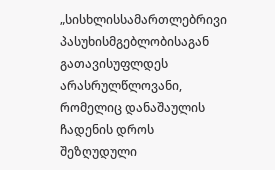„სისხლისსამართლებრივი პასუხისმგებლობისაგან გათავისუფლდეს არასრულწლოვანი, რომელიც დანაშაულის ჩადენის დროს შეზღუდული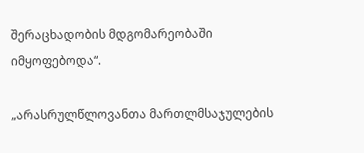შერაცხადობის მდგომარეობაში იმყოფებოდა“.

„არასრულწლოვანთა მართლმსაჯულების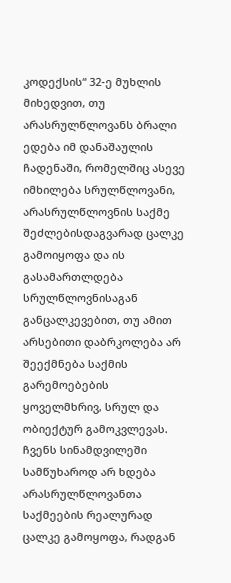კოდექსის“ 32-ე მუხლის მიხედვით, თუ არასრულწლოვანს ბრალი ედება იმ დანაშაულის ჩადენაში, რომელშიც ასევე იმხილება სრულწლოვანი, არასრულწლოვნის საქმე შეძლებისდაგვარად ცალკე გამოიყოფა და ის გასამართლდება სრულწლოვნისაგან განცალკევებით, თუ ამით არსებითი დაბრკოლება არ შეექმნება საქმის გარემოებების ყოველმხრივ, სრულ და ობიექტურ გამოკვლევას. ჩვენს სინამდვილეში სამწუხაროდ არ ხდება არასრულწლოვანთა საქმეების რეალურად ცალკე გამოყოფა, რადგან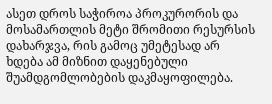ასეთ დროს საჭიროა პროკურორის და მოსამართლის მეტი შრომითი რესურსის დახარჯვა, რის გამოც უმეტესად არ ხდება ამ მიზნით დაყენებული შუამდგომლობების დაკმაყოფილება.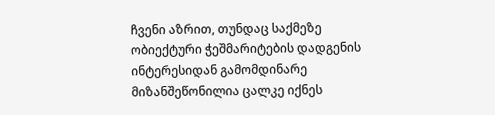ჩვენი აზრით, თუნდაც საქმეზე ობიექტური ჭეშმარიტების დადგენის ინტერესიდან გამომდინარე მიზანშეწონილია ცალკე იქნეს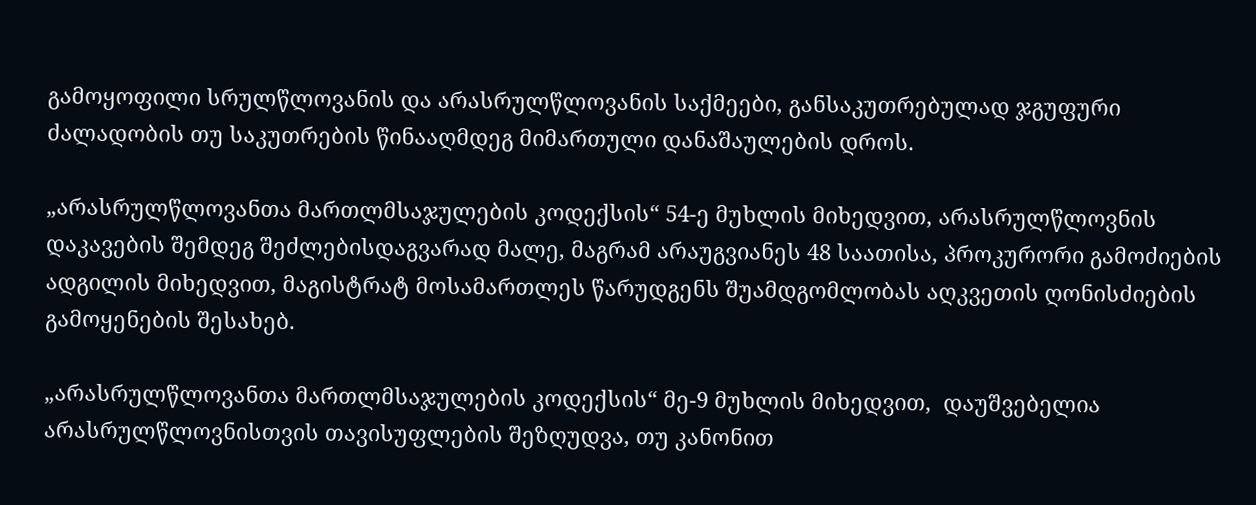გამოყოფილი სრულწლოვანის და არასრულწლოვანის საქმეები, განსაკუთრებულად ჯგუფური ძალადობის თუ საკუთრების წინააღმდეგ მიმართული დანაშაულების დროს.

„არასრულწლოვანთა მართლმსაჯულების კოდექსის“ 54-ე მუხლის მიხედვით, არასრულწლოვნის დაკავების შემდეგ შეძლებისდაგვარად მალე, მაგრამ არაუგვიანეს 48 საათისა, პროკურორი გამოძიების ადგილის მიხედვით, მაგისტრატ მოსამართლეს წარუდგენს შუამდგომლობას აღკვეთის ღონისძიების გამოყენების შესახებ.

„არასრულწლოვანთა მართლმსაჯულების კოდექსის“ მე-9 მუხლის მიხედვით,  დაუშვებელია არასრულწლოვნისთვის თავისუფლების შეზღუდვა, თუ კანონით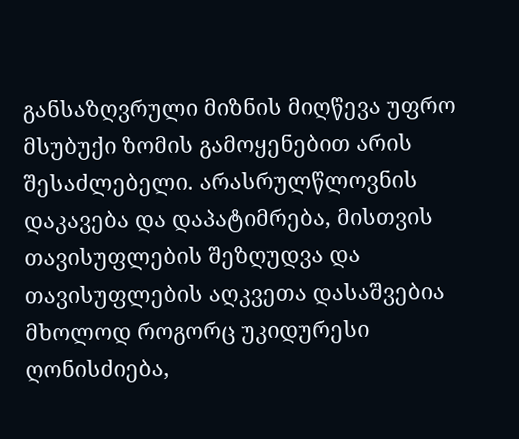განსაზღვრული მიზნის მიღწევა უფრო მსუბუქი ზომის გამოყენებით არის შესაძლებელი. არასრულწლოვნის დაკავება და დაპატიმრება, მისთვის თავისუფლების შეზღუდვა და თავისუფლების აღკვეთა დასაშვებია მხოლოდ როგორც უკიდურესი ღონისძიება,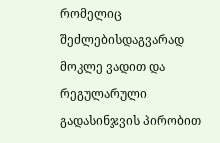რომელიც შეძლებისდაგვარად მოკლე ვადით და რეგულარული გადასინჯვის პირობით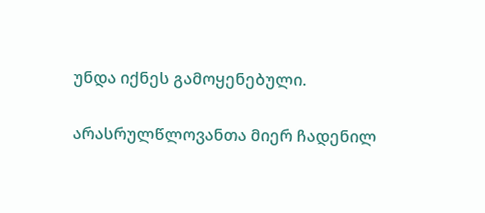უნდა იქნეს გამოყენებული.

არასრულწლოვანთა მიერ ჩადენილ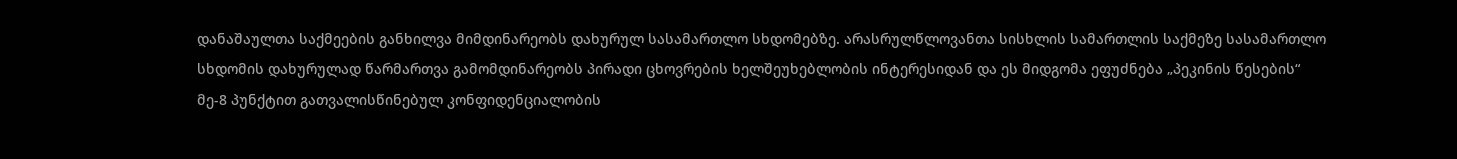დანაშაულთა საქმეების განხილვა მიმდინარეობს დახურულ სასამართლო სხდომებზე. არასრულწლოვანთა სისხლის სამართლის საქმეზე სასამართლო სხდომის დახურულად წარმართვა გამომდინარეობს პირადი ცხოვრების ხელშეუხებლობის ინტერესიდან და ეს მიდგომა ეფუძნება „პეკინის წესების“ მე-8 პუნქტით გათვალისწინებულ კონფიდენციალობის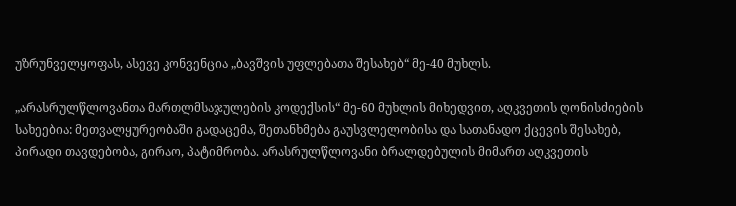უზრუნველყოფას, ასევე კონვენცია „ბავშვის უფლებათა შესახებ“ მე-40 მუხლს.

„არასრულწლოვანთა მართლმსაჯულების კოდექსის“ მე-60 მუხლის მიხედვით, აღკვეთის ღონისძიების სახეებია: მეთვალყურეობაში გადაცემა, შეთანხმება გაუსვლელობისა და სათანადო ქცევის შესახებ, პირადი თავდებობა, გირაო, პატიმრობა. არასრულწლოვანი ბრალდებულის მიმართ აღკვეთის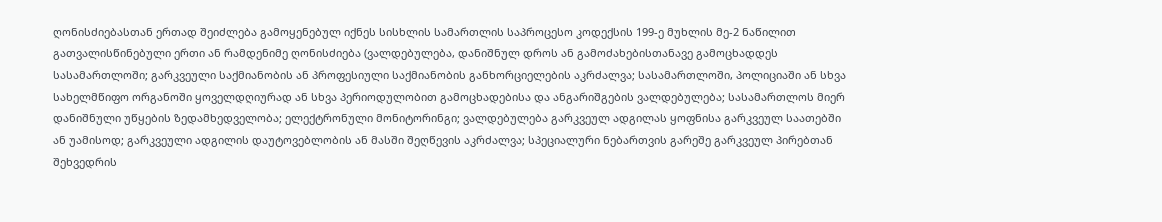ღონისძიებასთან ერთად შეიძლება გამოყენებულ იქნეს სისხლის სამართლის საპროცესო კოდექსის 199-ე მუხლის მე-2 ნაწილით გათვალისწინებული ერთი ან რამდენიმე ღონისძიება (ვალდებულება, დანიშნულ დროს ან გამოძახებისთანავე გამოცხადდეს სასამართლოში; გარკვეული საქმიანობის ან პროფესიული საქმიანობის განხორციელების აკრძალვა; სასამართლოში, პოლიციაში ან სხვა სახელმწიფო ორგანოში ყოველდღიურად ან სხვა პერიოდულობით გამოცხადებისა და ანგარიშგების ვალდებულება; სასამართლოს მიერ დანიშნული უწყების ზედამხედველობა; ელექტრონული მონიტორინგი; ვალდებულება გარკვეულ ადგილას ყოფნისა გარკვეულ საათებში ან უამისოდ; გარკვეული ადგილის დაუტოვებლობის ან მასში შეღწევის აკრძალვა; სპეციალური ნებართვის გარეშე გარკვეულ პირებთან შეხვედრის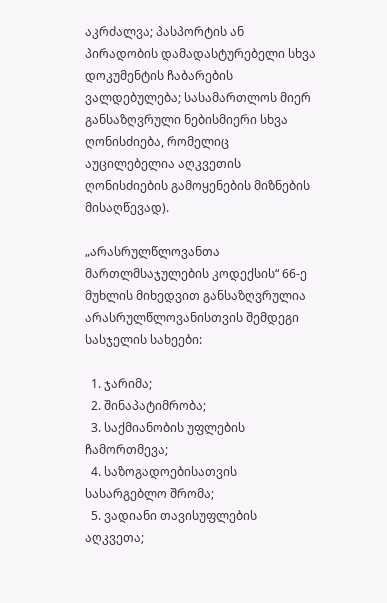აკრძალვა; პასპორტის ან პირადობის დამადასტურებელი სხვა დოკუმენტის ჩაბარების ვალდებულება; სასამართლოს მიერ განსაზღვრული ნებისმიერი სხვა ღონისძიება, რომელიც აუცილებელია აღკვეთის ღონისძიების გამოყენების მიზნების მისაღწევად).

„არასრულწლოვანთა მართლმსაჯულების კოდექსის“ 66-ე მუხლის მიხედვით განსაზღვრულია არასრულწლოვანისთვის შემდეგი სასჯელის სახეები:

  1. ჯარიმა;
  2. შინაპატიმრობა;
  3. საქმიანობის უფლების ჩამორთმევა;
  4. საზოგადოებისათვის სასარგებლო შრომა;
  5. ვადიანი თავისუფლების აღკვეთა;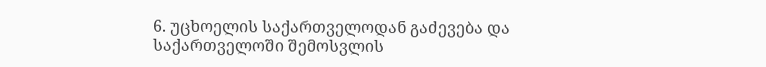6. უცხოელის საქართველოდან გაძევება და საქართველოში შემოსვლის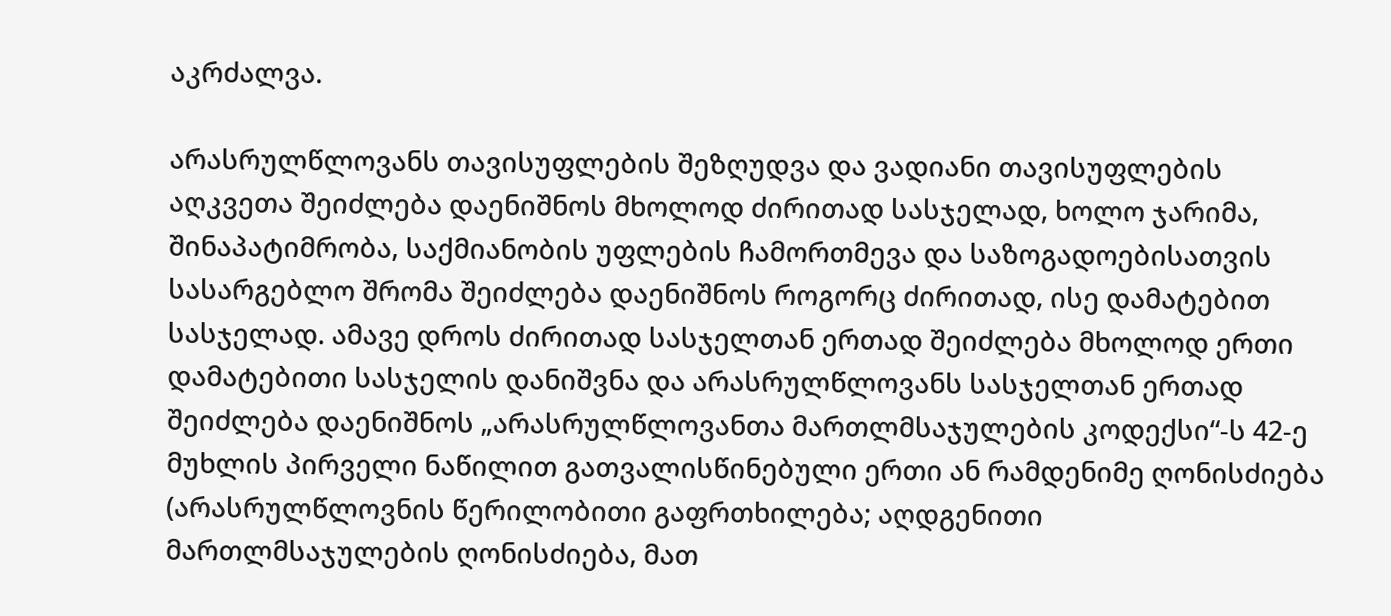აკრძალვა.

არასრულწლოვანს თავისუფლების შეზღუდვა და ვადიანი თავისუფლების აღკვეთა შეიძლება დაენიშნოს მხოლოდ ძირითად სასჯელად, ხოლო ჯარიმა, შინაპატიმრობა, საქმიანობის უფლების ჩამორთმევა და საზოგადოებისათვის სასარგებლო შრომა შეიძლება დაენიშნოს როგორც ძირითად, ისე დამატებით სასჯელად. ამავე დროს ძირითად სასჯელთან ერთად შეიძლება მხოლოდ ერთი დამატებითი სასჯელის დანიშვნა და არასრულწლოვანს სასჯელთან ერთად შეიძლება დაენიშნოს „არასრულწლოვანთა მართლმსაჯულების კოდექსი“-ს 42-ე მუხლის პირველი ნაწილით გათვალისწინებული ერთი ან რამდენიმე ღონისძიება (არასრულწლოვნის წერილობითი გაფრთხილება; აღდგენითი მართლმსაჯულების ღონისძიება, მათ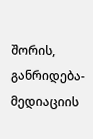შორის, განრიდება-მედიაციის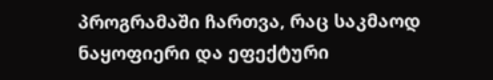პროგრამაში ჩართვა, რაც საკმაოდ ნაყოფიერი და ეფექტური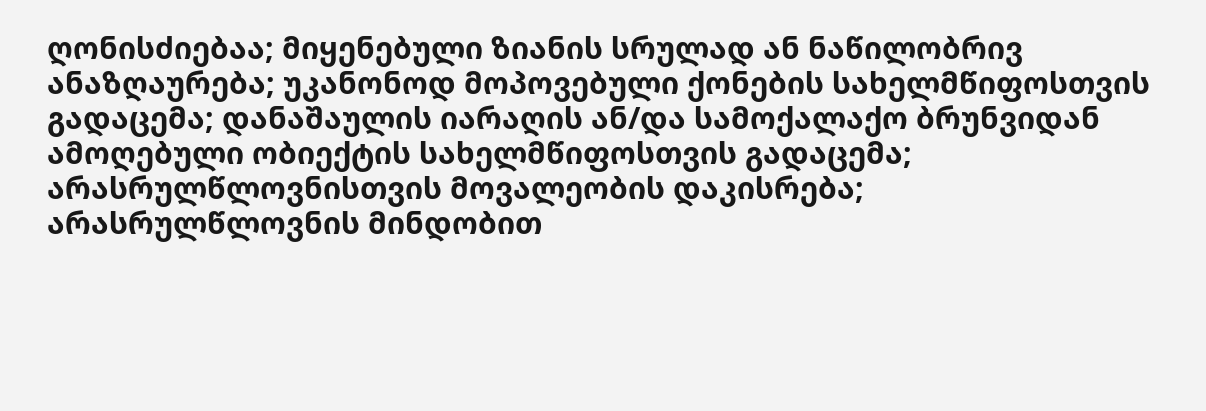ღონისძიებაა; მიყენებული ზიანის სრულად ან ნაწილობრივ ანაზღაურება; უკანონოდ მოპოვებული ქონების სახელმწიფოსთვის გადაცემა; დანაშაულის იარაღის ან/და სამოქალაქო ბრუნვიდან ამოღებული ობიექტის სახელმწიფოსთვის გადაცემა; არასრულწლოვნისთვის მოვალეობის დაკისრება; არასრულწლოვნის მინდობით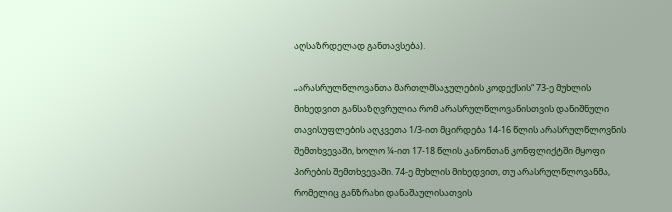აღსაზრდელად განთავსება).

„არასრულწლოვანთა მართლმსაჯულების კოდექსის“ 73-ე მუხლის მიხედვით განსაზღვრულია რომ არასრულწლოვანისთვის დანიშნული თავისუფლების აღკვეთა 1/3-ით მცირდება 14-16 წლის არასრულწლოვნის შემთხვევაში, ხოლო ¼-ით 17-18 წლის კანონთან კონფლიქტში მყოფი პირების შემთხვევაში. 74-ე მუხლის მიხედვით, თუ არასრულწლოვანმა, რომელიც განზრახი დანაშაულისათვის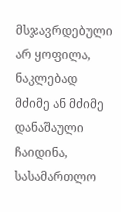მსჯავრდებული არ ყოფილა, ნაკლებად მძიმე ან მძიმე დანაშაული ჩაიდინა, სასამართლო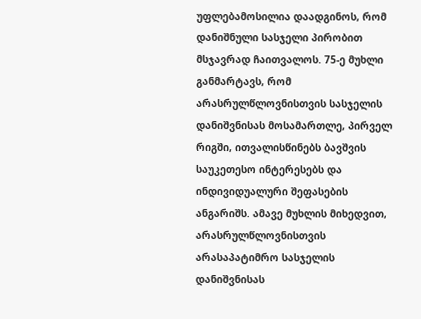უფლებამოსილია დაადგინოს, რომ დანიშნული სასჯელი პირობით მსჯავრად ჩაითვალოს. 75-ე მუხლი განმარტავს, რომ არასრულწლოვნისთვის სასჯელის დანიშვნისას მოსამართლე, პირველ რიგში, ითვალისწინებს ბავშვის საუკეთესო ინტერესებს და ინდივიდუალური შეფასების ანგარიშს. ამავე მუხლის მიხედვით, არასრულწლოვნისთვის არასაპატიმრო სასჯელის დანიშვნისას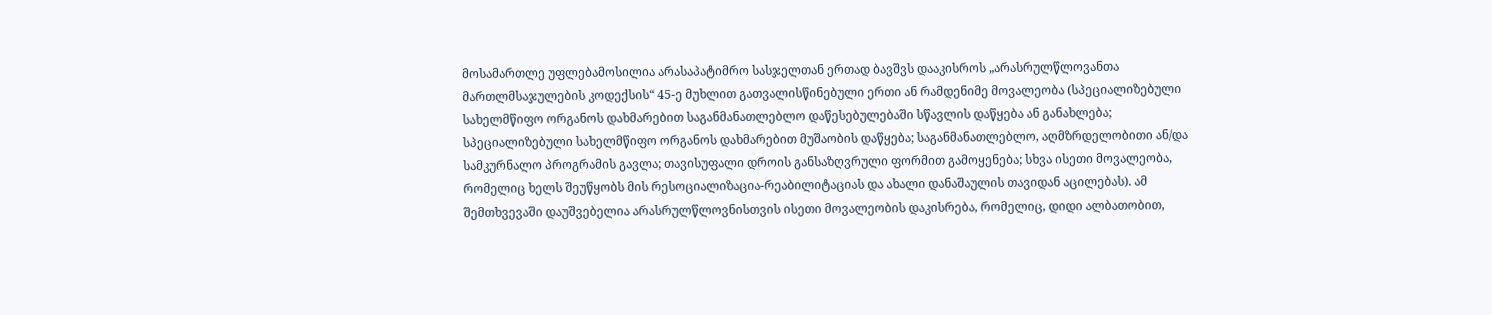მოსამართლე უფლებამოსილია არასაპატიმრო სასჯელთან ერთად ბავშვს დააკისროს „არასრულწლოვანთა მართლმსაჯულების კოდექსის“ 45-ე მუხლით გათვალისწინებული ერთი ან რამდენიმე მოვალეობა (სპეციალიზებული სახელმწიფო ორგანოს დახმარებით საგანმანათლებლო დაწესებულებაში სწავლის დაწყება ან განახლება; სპეციალიზებული სახელმწიფო ორგანოს დახმარებით მუშაობის დაწყება; საგანმანათლებლო, აღმზრდელობითი ან/და სამკურნალო პროგრამის გავლა; თავისუფალი დროის განსაზღვრული ფორმით გამოყენება; სხვა ისეთი მოვალეობა, რომელიც ხელს შეუწყობს მის რესოციალიზაცია-რეაბილიტაციას და ახალი დანაშაულის თავიდან აცილებას). ამ შემთხვევაში დაუშვებელია არასრულწლოვნისთვის ისეთი მოვალეობის დაკისრება, რომელიც, დიდი ალბათობით,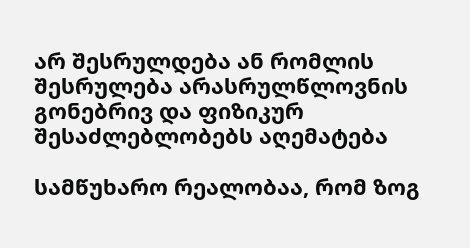არ შესრულდება ან რომლის შესრულება არასრულწლოვნის გონებრივ და ფიზიკურ შესაძლებლობებს აღემატება

სამწუხარო რეალობაა, რომ ზოგ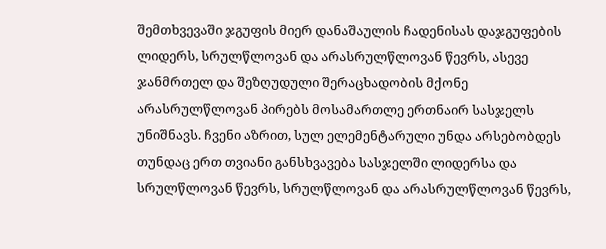შემთხვევაში ჯგუფის მიერ დანაშაულის ჩადენისას დაჯგუფების ლიდერს, სრულწლოვან და არასრულწლოვან წევრს, ასევე ჯანმრთელ და შეზღუდული შერაცხადობის მქონე არასრულწლოვან პირებს მოსამართლე ერთნაირ სასჯელს უნიშნავს. ჩვენი აზრით, სულ ელემენტარული უნდა არსებობდეს თუნდაც ერთ თვიანი განსხვავება სასჯელში ლიდერსა და სრულწლოვან წევრს, სრულწლოვან და არასრულწლოვან წევრს,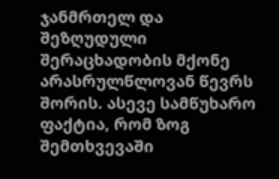ჯანმრთელ და შეზღუდული შერაცხადობის მქონე არასრულწლოვან წევრს შორის. ასევე სამწუხარო ფაქტია, რომ ზოგ შემთხვევაში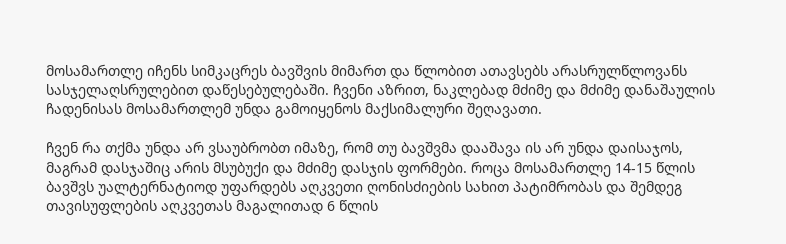მოსამართლე იჩენს სიმკაცრეს ბავშვის მიმართ და წლობით ათავსებს არასრულწლოვანს სასჯელაღსრულებით დაწესებულებაში. ჩვენი აზრით, ნაკლებად მძიმე და მძიმე დანაშაულის ჩადენისას მოსამართლემ უნდა გამოიყენოს მაქსიმალური შეღავათი.

ჩვენ რა თქმა უნდა არ ვსაუბრობთ იმაზე, რომ თუ ბავშვმა დააშავა ის არ უნდა დაისაჯოს,  მაგრამ დასჯაშიც არის მსუბუქი და მძიმე დასჯის ფორმები. როცა მოსამართლე 14-15 წლის ბავშვს უალტერნატიოდ უფარდებს აღკვეთი ღონისძიების სახით პატიმრობას და შემდეგ თავისუფლების აღკვეთას მაგალითად 6 წლის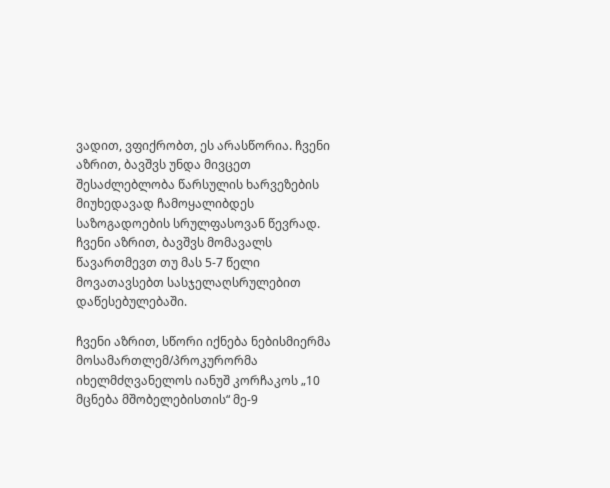ვადით, ვფიქრობთ, ეს არასწორია. ჩვენი აზრით, ბავშვს უნდა მივცეთ შესაძლებლობა წარსულის ხარვეზების მიუხედავად ჩამოყალიბდეს საზოგადოების სრულფასოვან წევრად. ჩვენი აზრით, ბავშვს მომავალს წავართმევთ თუ მას 5-7 წელი მოვათავსებთ სასჯელაღსრულებით დაწესებულებაში.

ჩვენი აზრით, სწორი იქნება ნებისმიერმა მოსამართლემ/პროკურორმა იხელმძღვანელოს იანუშ კორჩაკოს „10 მცნება მშობელებისთის“ მე-9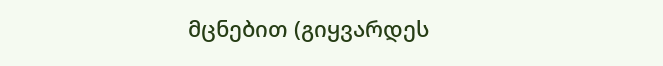მცნებით (გიყვარდეს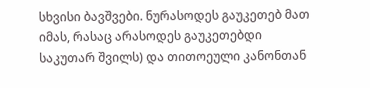სხვისი ბავშვები. ნურასოდეს გაუკეთებ მათ იმას, რასაც არასოდეს გაუკეთებდი საკუთარ შვილს) და თითოეული კანონთან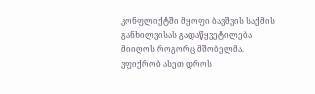კონფლიქტში მყოფი ბავშვის საქმის განხილვისას გადაწყვეტილება მიიღოს როგორც მშობელმა. ვფიქრობ ასეთ დროს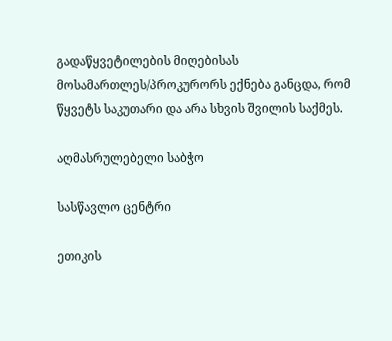გადაწყვეტილების მიღებისას მოსამართლეს/პროკურორს ექნება განცდა, რომ წყვეტს საკუთარი და არა სხვის შვილის საქმეს.

აღმასრულებელი საბჭო

სასწავლო ცენტრი

ეთიკის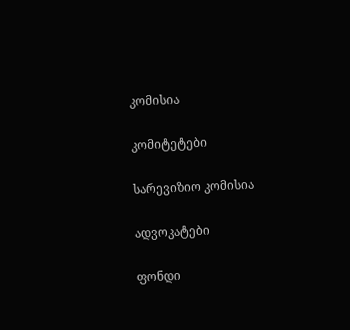კომისია

კომიტეტები

სარევიზიო კომისია

ადვოკატები

ფონდი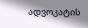ადვოკატის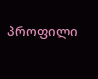პროფილი